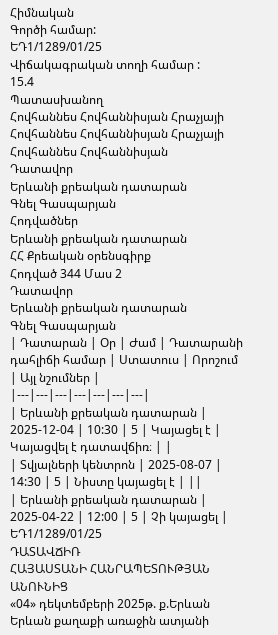Հիմնական
Գործի համար:
ԵԴ1/1289/01/25
Վիճակագրական տողի համար :
15.4
Պատասխանող
Հովհաննես Հովհաննիսյան Հրաչյայի
Հովհաննես Հովհաննիսյան Հրաչյայի
Հովհաննես Հովհաննիսյան
Դատավոր
Երևանի քրեական դատարան
Գնել Գասպարյան
Հոդվածներ
Երևանի քրեական դատարան
ՀՀ Քրեական օրենսգիրք
Հոդված 344 Մաս 2
Դատավոր
Երևանի քրեական դատարան
Գնել Գասպարյան
| Դատարան | Օր | Ժամ | Դատարանի դահլիճի համար | Ստատուս | Որոշում | Այլ նշումներ |
|---|---|---|---|---|---|---|
| Երևանի քրեական դատարան | 2025-12-04 | 10:30 | 5 | Կայացել է | Կայացվել է դատավճիռ։ | |
| Տվյալների կենտրոն | 2025-08-07 | 14:30 | 5 | Նիստը կայացել է | ||
| Երևանի քրեական դատարան | 2025-04-22 | 12:00 | 5 | Չի կայացել |
ԵԴ1/1289/01/25
ԴԱՏԱՎՃԻՌ
ՀԱՅԱՍՏԱՆԻ ՀԱՆՐԱՊԵՏՈՒԹՅԱՆ ԱՆՈՒՆԻՑ
«04» դեկտեմբերի 2025թ. ք.Երևան
Երևան քաղաքի առաջին ատյանի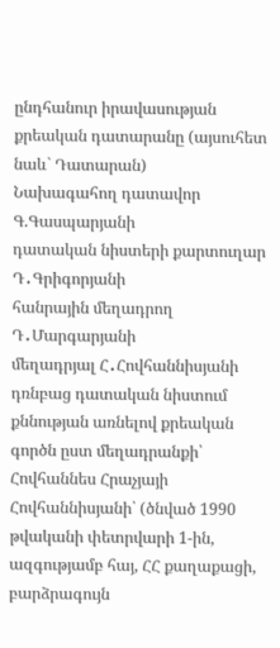ընդհանուր իրավասության քրեական դատարանը (այսուհետ նաև` Դատարան)
Նախագահող դատավոր Գ.Գասպարյանի
դատական նիստերի քարտուղար Դ․Գրիգորյանի
հանրային մեղադրող Դ․Մարգարյանի
մեղադրյալ Հ․Հովհաննիսյանի
դռնբաց դատական նիստում քննության առնելով քրեական գործն ըստ մեղադրանքի՝
Հովհաննես Հրաչյայի Հովհաննիսյանի՝ (ծնված 1990 թվականի փետրվարի 1-ին, ազգությամբ հայ, ՀՀ քաղաքացի, բարձրագույն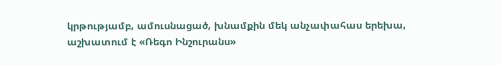կրթությամբ, ամուսնացած, խնամքին մեկ անչափահաս երեխա, աշխատում է «Ռեգո Ինշուրանս»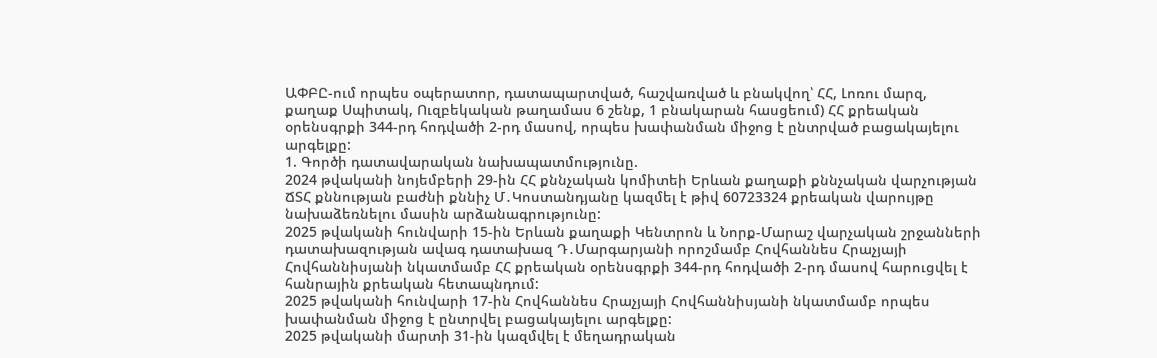ԱՓԲԸ-ում որպես օպերատոր, դատապարտված, հաշվառված և բնակվող՝ ՀՀ, Լոռու մարզ, քաղաք Սպիտակ, Ուզբեկական թաղամաս 6 շենք, 1 բնակարան հասցեում) ՀՀ քրեական օրենսգրքի 344-րդ հոդվածի 2-րդ մասով, որպես խափանման միջոց է ընտրված բացակայելու արգելքը:
1. Գործի դատավարական նախապատմությունը.
2024 թվականի նոյեմբերի 29-ին ՀՀ քննչական կոմիտեի Երևան քաղաքի քննչական վարչության ՃՏՀ քննության բաժնի քննիչ Մ․Կոստանդյանը կազմել է թիվ 60723324 քրեական վարույթը նախաձեռնելու մասին արձանագրությունը:
2025 թվականի հունվարի 15-ին Երևան քաղաքի Կենտրոն և Նորք-Մարաշ վարչական շրջանների դատախազության ավագ դատախազ Դ․Մարգարյանի որոշմամբ Հովհաննես Հրաչյայի Հովհաննիսյանի նկատմամբ ՀՀ քրեական օրենսգրքի 344-րդ հոդվածի 2-րդ մասով հարուցվել է հանրային քրեական հետապնդում:
2025 թվականի հունվարի 17-ին Հովհաննես Հրաչյայի Հովհաննիսյանի նկատմամբ որպես խափանման միջոց է ընտրվել բացակայելու արգելքը:
2025 թվականի մարտի 31-ին կազմվել է մեղադրական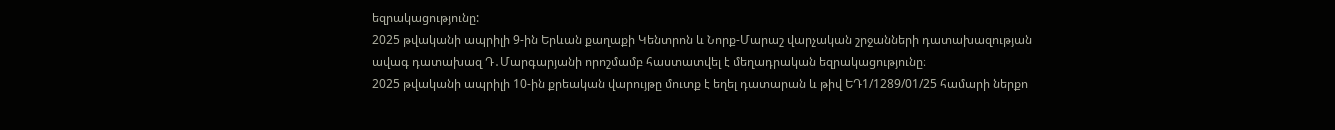եզրակացությունը:
2025 թվականի ապրիլի 9-ին Երևան քաղաքի Կենտրոն և Նորք-Մարաշ վարչական շրջանների դատախազության ավագ դատախազ Դ․Մարգարյանի որոշմամբ հաստատվել է մեղադրական եզրակացությունը։
2025 թվականի ապրիլի 10-ին քրեական վարույթը մուտք է եղել դատարան և թիվ ԵԴ1/1289/01/25 համարի ներքո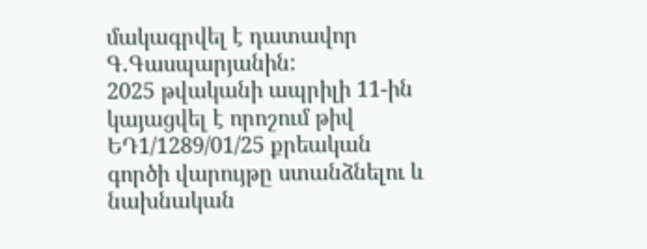մակագրվել է դատավոր Գ.Գասպարյանին:
2025 թվականի ապրիլի 11-ին կայացվել է որոշում թիվ ԵԴ1/1289/01/25 քրեական գործի վարույթը ստանձնելու և նախնական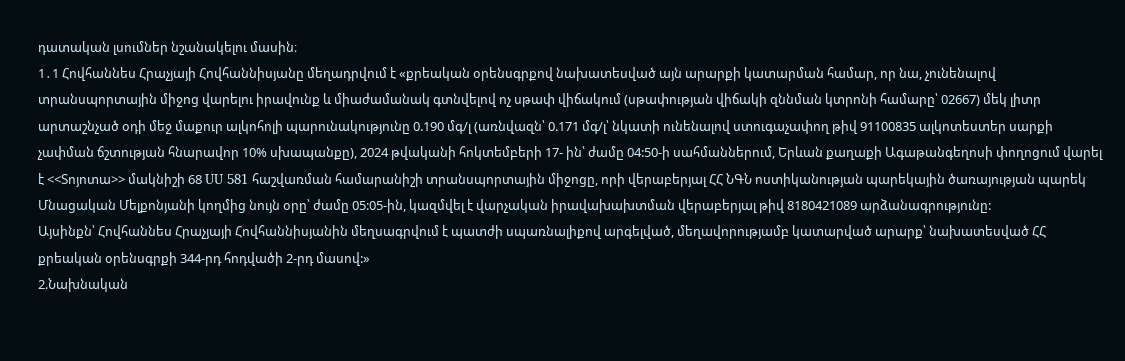դատական լսումներ նշանակելու մասին։
1․1 Հովհաննես Հրաչյայի Հովհաննիսյանը մեղադրվում է «քրեական օրենսգրքով նախատեսված այն արարքի կատարման համար, որ նա, չունենալով տրանսպորտային միջոց վարելու իրավունք և միաժամանակ գտնվելով ոչ սթափ վիճակում (սթափության վիճակի զննման կտրոնի համարը՝ 02667) մեկ լիտր արտաշնչած օդի մեջ մաքուր ալկոհոլի պարունակությունը 0.190 մգ/լ (առնվազն՝ 0.171 մգ/լ՝ նկատի ունենալով ստուգաչափող թիվ 91100835 ալկոտեստեր սարքի չափման ճշտության հնարավոր 10% սխապանքը), 2024 թվականի հոկտեմբերի 17- ին՝ ժամը 04:50-ի սահմաններում, Երևան քաղաքի Ագաթանգեղոսի փողոցում վարել է <<Տոյոտա>> մակնիշի 68 UU 581 հաշվառման համարանիշի տրանսպորտային միջոցը, որի վերաբերյալ ՀՀ ՆԳՆ ոստիկանության պարեկային ծառայության պարեկ Մնացական Մելքոնյանի կողմից նույն օրը՝ ժամը 05:05-ին, կազմվել է վարչական իրավախախտման վերաբերյալ թիվ 8180421089 արձանագրությունը:
Այսինքն՝ Հովհաննես Հրաչյայի Հովհաննիսյանին մեղսագրվում է պատժի սպառնալիքով արգելված, մեղավորությամբ կատարված արարք՝ նախատեսված ՀՀ քրեական օրենսգրքի 344-րդ հոդվածի 2-րդ մասով:»
2.Նախնական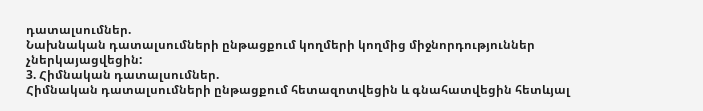դատալսումներ.
Նախնական դատալսումների ընթացքում կողմերի կողմից միջնորդություններ չներկայացվեցին:
3. Հիմնական դատալսումներ.
Հիմնական դատալսումների ընթացքում հետազոտվեցին և գնահատվեցին հետևյալ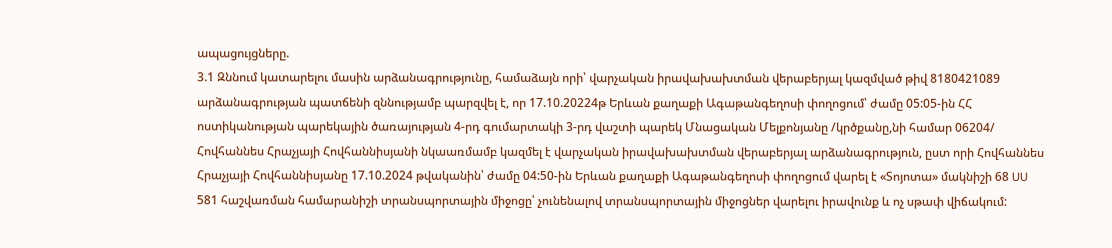ապացույցները.
3.1 Զննում կատարելու մասին արձանագրությունը, համաձայն որի՝ վարչական իրավախախտման վերաբերյալ կազմված թիվ 8180421089 արձանագրության պատճենի զննությամբ պարզվել է, որ 17.10.20224թ Երևան քաղաքի Ագաթանգեղոսի փողոցում՝ ժամը 05:05-ին ՀՀ ոստիկանության պարեկային ծառայության 4-րդ գումարտակի 3-րդ վաշտի պարեկ Մնացական Մելքոնյանը /կրծքանը,նի համար 06204/ Հովհաննես Հրաչյայի Հովհաննիսյանի նկաառմամբ կազմել է վարչական իրավախախտման վերաբերյալ արձանագրություն, ըստ որի Հովհաննես Հրաչյայի Հովհաննիսյանը 17.10.2024 թվականին՝ ժամը 04:50-ին Երևան քաղաքի Ագաթանգեղոսի փողոցում վարել է «Տոյոտա» մակնիշի 68 UU 581 հաշվառման համարանիշի տրանսպորտային միջոցը՝ չունենալով տրանսպորտային միջոցներ վարելու իրավունք և ոչ սթափ վիճակում: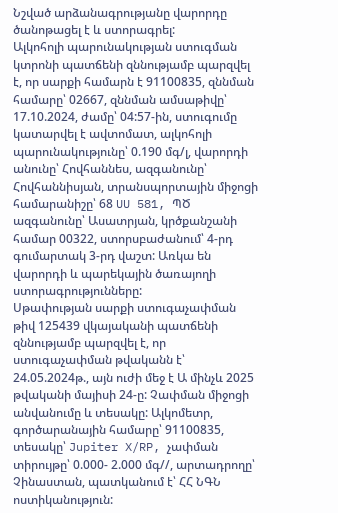Նշված արձանագրությանը վարորդը ծանոթացել է և ստորագրել:
Ալկոհոլի պարունակության ստուգման կտրոնի պատճենի զննությամբ պարզվել է, որ սարքի համարն է 91100835, զննման համարը՝ 02667, զննման ամսաթիվը՝ 17.10.2024, ժամը՝ 04:57-ին, ստուգումը կատարվել է ավտոմատ, ալկոհոլի պարունակությունը՝ 0.190 մգ/լ, վարորդի անունը՝ Հովհաննես, ազգանունը՝ Հովհաննիսյան, տրանսպորտային միջոցի համարանիշը՝ 68 UU 581, ՊԾ ազգանունը՝ Ասատրյան, կրծքանշանի համար 00322, ստորսբաժանում՝ 4-րդ գումարտակ 3-րդ վաշտ: Առկա են վարորդի և պարեկային ծառայողի ստորագրությունները:
Սթափության սարքի ստուգաչափման թիվ 125439 վկայականի պատճենի զննությամբ պարզվել է, որ ստուգաչափման թվականն է՝ 24.05.2024թ., այն ուժի մեջ է Ա մինչև 2025 թվականի մայիսի 24-ը: Չափման միջոցի անվանումը և տեսակը: Ալկոմետր, գործարանային համարը՝ 91100835, տեսակը՝ Jupiter X/RP, չափման տիրույթը՝ 0.000- 2.000 մգ//, արտադրողը՝ Չինաստան, պատկանում է՝ ՀՀ ՆԳՆ ոստիկանություն: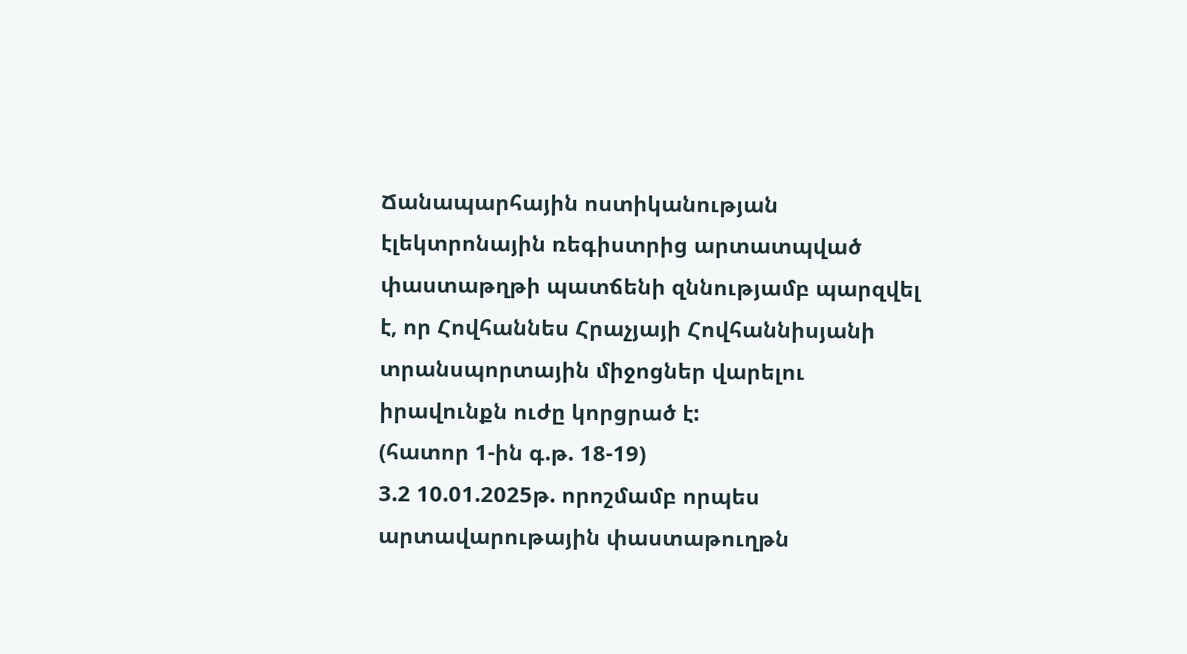Ճանապարհային ոստիկանության էլեկտրոնային ռեգիստրից արտատպված փաստաթղթի պատճենի զննությամբ պարզվել է, որ Հովհաննես Հրաչյայի Հովհաննիսյանի տրանսպորտային միջոցներ վարելու իրավունքն ուժը կորցրած է:
(հատոր 1-ին գ.թ. 18-19)
3.2 10.01.2025թ. որոշմամբ որպես արտավարութային փաստաթուղթն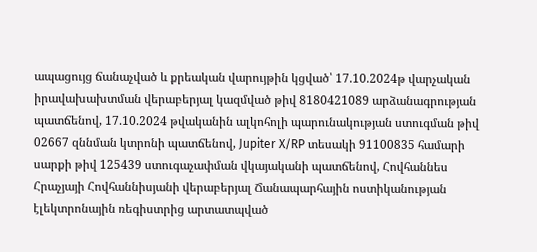ապացույց ճանաչված և քրեական վարույթին կցված՝ 17.10.2024թ վարչական իրավախախտման վերաբերյալ կազմված թիվ 8180421089 արձանագրության պատճենով, 17.10.2024 թվականին ալկոհոլի պարունակության ստուգման թիվ 02667 զննման կտրոնի պատճենով, Jupiter X/RP տեսակի 91100835 համարի սարքի թիվ 125439 ստուգաչափման վկայականի պատճենով, Հովհաննես Հրաչյայի Հովհաննիսյանի վերաբերյալ Ճանապարհային ոստիկանության էլեկտրոնային ռեգիստրից արտատպված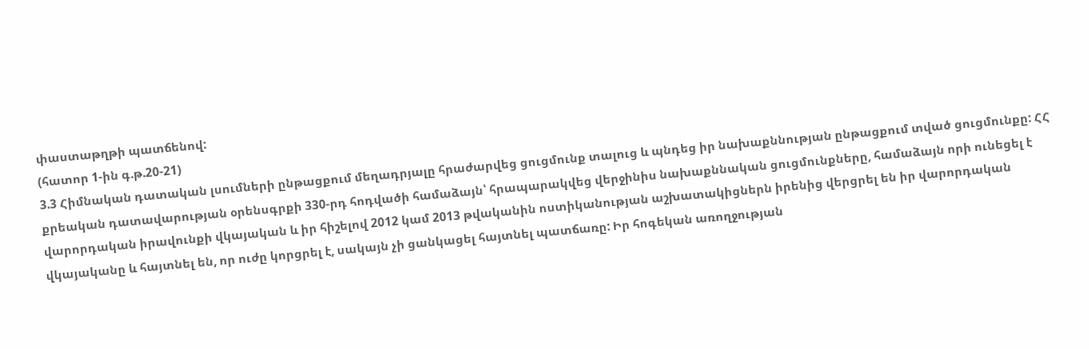փաստաթղթի պատճենով:
(հատոր 1-ին գ.թ.20-21)
3.3 Հիմնական դատական լսումների ընթացքում մեղադրյալը հրաժարվեց ցուցմունք տալուց և պնդեց իր նախաքննության ընթացքում տված ցուցմունքը: ՀՀ քրեական դատավարության օրենսգրքի 330-րդ հոդվածի համաձայն՝ հրապարակվեց վերջինիս նախաքննական ցուցմունքները, համաձայն որի ունեցել է վարորդական իրավունքի վկայական և իր հիշելով 2012 կամ 2013 թվականին ոստիկանության աշխատակիցներն իրենից վերցրել են իր վարորդական վկայականը և հայտնել են, որ ուժը կորցրել է, սակայն չի ցանկացել հայտնել պատճառը: Իր հոգեկան առողջության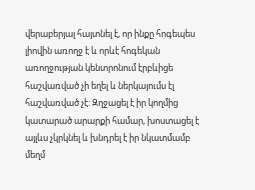վերաբերյալ հայտնել է, որ ինքը հոգեպես լիովին առողջ է և որևէ հոգեկան առողջության կենտրոնում էրբևիցե հաշվառված չի եղել և ներկայումս էլ հաշվառված չէ: Զղջացել է իր կողմից կատարած արարքի համար, խոստացել է այլևս չկրկնել և խնդրել է իր նկատմամբ մեղմ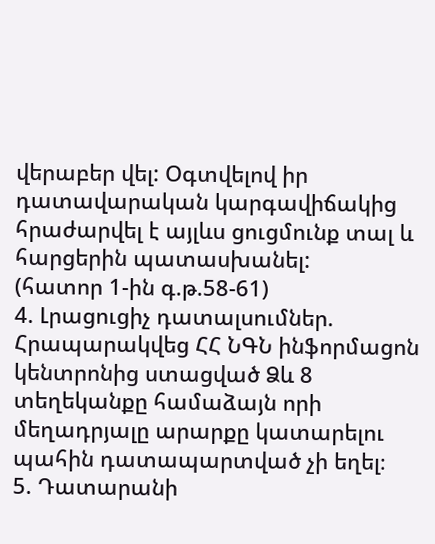վերաբեր վել: Օգտվելով իր դատավարական կարգավիճակից հրաժարվել է այլևս ցուցմունք տալ և հարցերին պատասխանել:
(հատոր 1-ին գ.թ.58-61)
4. Լրացուցիչ դատալսումներ.
Հրապարակվեց ՀՀ ՆԳՆ ինֆորմացոն կենտրոնից ստացված Ձև 8 տեղեկանքը համաձայն որի մեղադրյալը արարքը կատարելու պահին դատապարտված չի եղել։
5. Դատարանի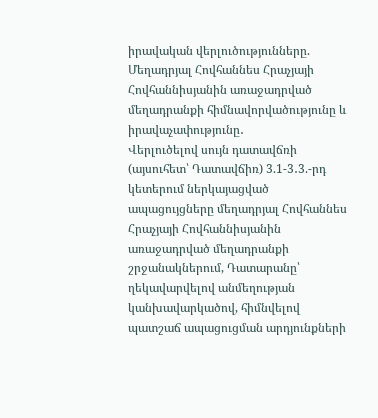իրավական վերլուծությունները.
Մեղադրյալ Հովհաննես Հրաչյայի Հովհաննիսյանին առաջադրված մեղադրանքի հիմնավորվածությունը և իրավաչափությունը․
Վերլուծելով սույն դատավճռի (այսուհետ՝ Դատավճիռ) 3.1-3․3.-րդ կետերում ներկայացված ապացույցները մեղադրյալ Հովհաննես Հրաչյայի Հովհաննիսյանին առաջադրված մեղադրանքի շրջանակներում, Դատարանը՝ ղեկավարվելով անմեղության կանխավարկածով, հիմնվելով պատշաճ ապացուցման արդյունքների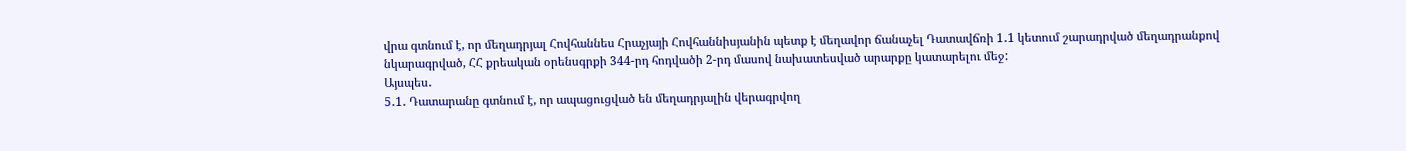վրա գտնում է, որ մեղադրյալ Հովհաննես Հրաչյայի Հովհաննիսյանին պետք է մեղավոր ճանաչել Դատավճռի 1․1 կետում շարադրված մեղադրանքով նկարագրված, ՀՀ քրեական օրենսգրքի 344-րդ հոդվածի 2-րդ մասով նախատեսված արարքը կատարելու մեջ:
Այսպես․
5․1․ Դատարանը գտնում է, որ ապացուցված են մեղադրյալին վերագրվող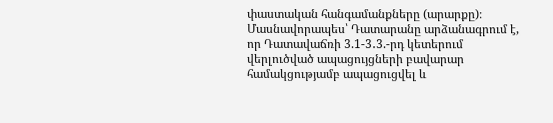փաստական հանգամանքները (արարքը)։
Մասնավորապես՝ Դատարանը արձանագրում է, որ Դատավաճռի 3.1-3․3.-րդ կետերում վերլուծված ապացույցների բավարար համակցությամբ ապացուցվել և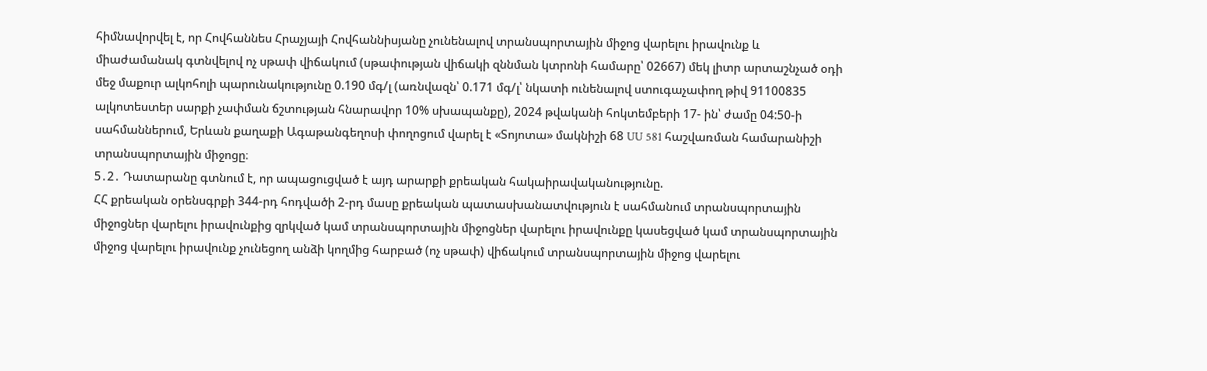հիմնավորվել է, որ Հովհաննես Հրաչյայի Հովհաննիսյանը չունենալով տրանսպորտային միջոց վարելու իրավունք և միաժամանակ գտնվելով ոչ սթափ վիճակում (սթափության վիճակի զննման կտրոնի համարը՝ 02667) մեկ լիտր արտաշնչած օդի մեջ մաքուր ալկոհոլի պարունակությունը 0.190 մգ/լ (առնվազն՝ 0.171 մգ/լ՝ նկատի ունենալով ստուգաչափող թիվ 91100835 ալկոտեստեր սարքի չափման ճշտության հնարավոր 10% սխապանքը), 2024 թվականի հոկտեմբերի 17- ին՝ ժամը 04:50-ի սահմաններում, Երևան քաղաքի Ագաթանգեղոսի փողոցում վարել է «Տոյոտա» մակնիշի 68 UU 581 հաշվառման համարանիշի տրանսպորտային միջոցը։
5․2․ Դատարանը գտնում է, որ ապացուցված է այդ արարքի քրեական հակաիրավականությունը.
ՀՀ քրեական օրենսգրքի 344-րդ հոդվածի 2-րդ մասը քրեական պատասխանատվություն է սահմանում տրանսպորտային միջոցներ վարելու իրավունքից զրկված կամ տրանսպորտային միջոցներ վարելու իրավունքը կասեցված կամ տրանսպորտային միջոց վարելու իրավունք չունեցող անձի կողմից հարբած (ոչ սթափ) վիճակում տրանսպորտային միջոց վարելու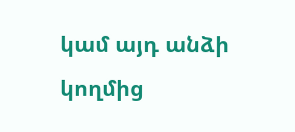կամ այդ անձի կողմից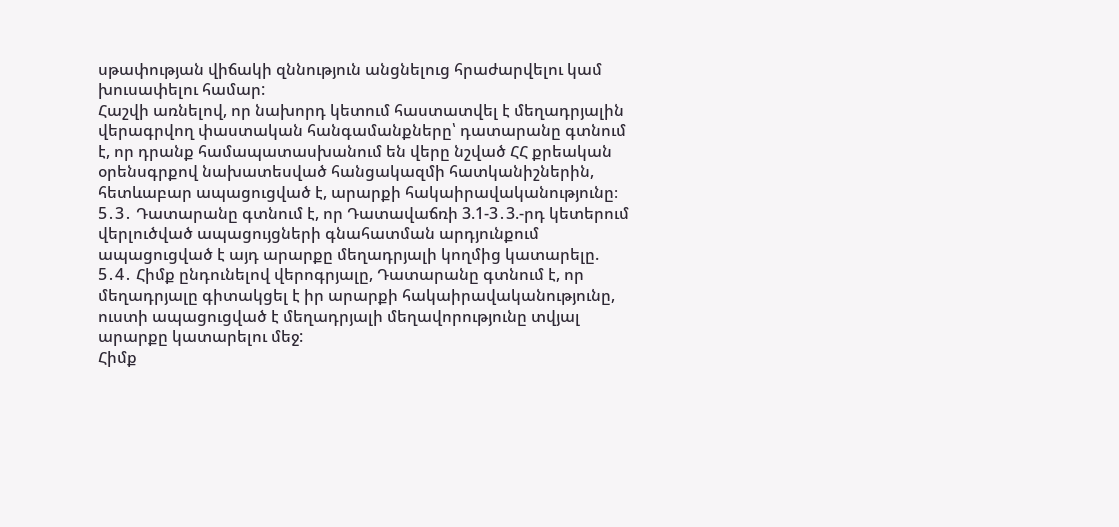սթափության վիճակի զննություն անցնելուց հրաժարվելու կամ խուսափելու համար:
Հաշվի առնելով, որ նախորդ կետում հաստատվել է մեղադրյալին վերագրվող փաստական հանգամանքները՝ դատարանը գտնում է, որ դրանք համապատասխանում են վերը նշված ՀՀ քրեական օրենսգրքով նախատեսված հանցակազմի հատկանիշներին, հետևաբար ապացուցված է, արարքի հակաիրավականությունը։
5․3․ Դատարանը գտնում է, որ Դատավաճռի 3.1-3․3.-րդ կետերում վերլուծված ապացույցների գնահատման արդյունքում ապացուցված է այդ արարքը մեղադրյալի կողմից կատարելը.
5․4․ Հիմք ընդունելով վերոգրյալը, Դատարանը գտնում է, որ մեղադրյալը գիտակցել է իր արարքի հակաիրավականությունը, ուստի ապացուցված է մեղադրյալի մեղավորությունը տվյալ արարքը կատարելու մեջ:
Հիմք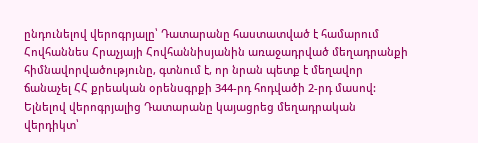ընդունելով վերոգրյալը՝ Դատարանը հաստատված է համարում Հովհաննես Հրաչյայի Հովհաննիսյանին առաջադրված մեղադրանքի հիմնավորվածությունը, գտնում է, որ նրան պետք է մեղավոր ճանաչել ՀՀ քրեական օրենսգրքի 344-րդ հոդվածի 2-րդ մասով:
Ելնելով վերոգրյալից Դատարանը կայացրեց մեղադրական վերդիկտ՝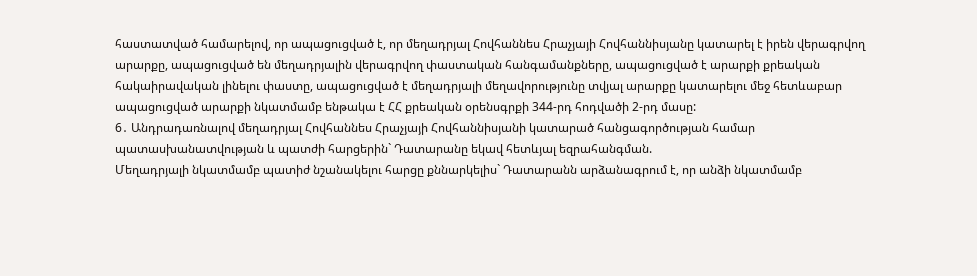հաստատված համարելով, որ ապացուցված է, որ մեղադրյալ Հովհաննես Հրաչյայի Հովհաննիսյանը կատարել է իրեն վերագրվող արարքը, ապացուցված են մեղադրյալին վերագրվող փաստական հանգամանքները, ապացուցված է արարքի քրեական հակաիրավական լինելու փաստը, ապացուցված է մեղադրյալի մեղավորությունը տվյալ արարքը կատարելու մեջ հետևաբար ապացուցված արարքի նկատմամբ ենթակա է ՀՀ քրեական օրենսգրքի 344-րդ հոդվածի 2-րդ մասը:
6․ Անդրադառնալով մեղադրյալ Հովհաննես Հրաչյայի Հովհաննիսյանի կատարած հանցագործության համար պատասխանատվության և պատժի հարցերին` Դատարանը եկավ հետևյալ եզրահանգման.
Մեղադրյալի նկատմամբ պատիժ նշանակելու հարցը քննարկելիս` Դատարանն արձանագրում է, որ անձի նկատմամբ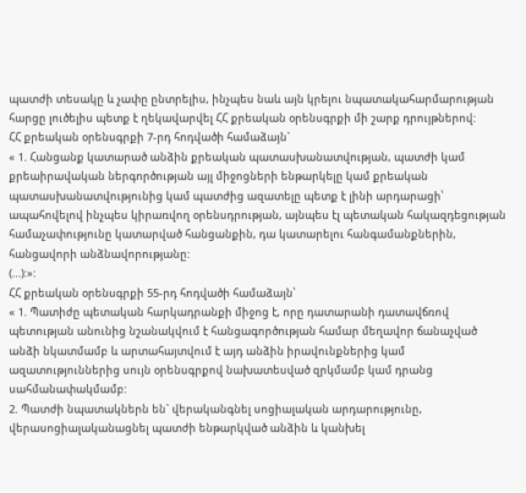պատժի տեսակը և չափը ընտրելիս, ինչպես նաև այն կրելու նպատակահարմարության հարցը լուծելիս պետք է ղեկավարվել ՀՀ քրեական օրենսգրքի մի շարք դրույթներով:
ՀՀ քրեական օրենսգրքի 7-րդ հոդվածի համաձայն`
« 1. Հանցանք կատարած անձին քրեական պատասխանատվության, պատժի կամ քրեաիրավական ներգործության այլ միջոցների ենթարկելը կամ քրեական պատասխանատվությունից կամ պատժից ազատելը պետք է լինի արդարացի՝ ապահովելով ինչպես կիրառվող օրենսդրության, այնպես էլ պետական հակազդեցության համաչափությունը կատարված հանցանքին, դա կատարելու հանգամանքներին, հանցավորի անձնավորությանը:
(...):»:
ՀՀ քրեական օրենսգրքի 55-րդ հոդվածի համաձայն՝
« 1. Պատիժը պետական հարկադրանքի միջոց է, որը դատարանի դատավճռով պետության անունից նշանակվում է հանցագործության համար մեղավոր ճանաչված անձի նկատմամբ և արտահայտվում է այդ անձին իրավունքներից կամ ազատություններից սույն օրենսգրքով նախատեսված զրկմամբ կամ դրանց սահմանափակմամբ:
2. Պատժի նպատակներն են` վերականգնել սոցիալական արդարությունը, վերասոցիալականացնել պատժի ենթարկված անձին և կանխել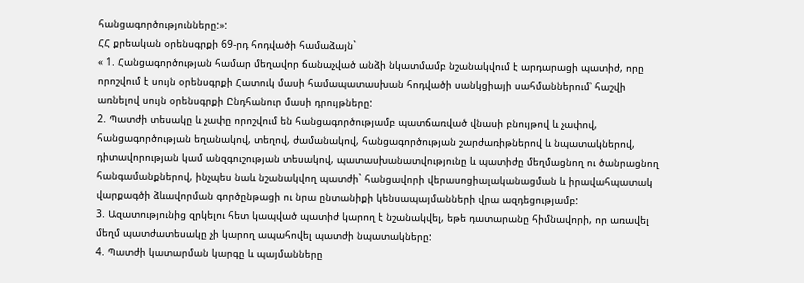հանցագործությունները:»:
ՀՀ քրեական օրենսգրքի 69-րդ հոդվածի համաձայն`
« 1. Հանցագործության համար մեղավոր ճանաչված անձի նկատմամբ նշանակվում է արդարացի պատիժ, որը որոշվում է սույն օրենսգրքի Հատուկ մասի համապատասխան հոդվածի սանկցիայի սահմաններում՝ հաշվի առնելով սույն օրենսգրքի Ընդհանուր մասի դրույթները:
2. Պատժի տեսակը և չափը որոշվում են հանցագործությամբ պատճառված վնասի բնույթով և չափով, հանցագործության եղանակով, տեղով, ժամանակով, հանցագործության շարժառիթներով և նպատակներով, դիտավորության կամ անզգուշության տեսակով, պատասխանատվությունը և պատիժը մեղմացնող ու ծանրացնող հանգամանքներով, ինչպես նաև նշանակվող պատժի` հանցավորի վերասոցիալականացման և իրավահպատակ վարքագծի ձևավորման գործընթացի ու նրա ընտանիքի կենսապայմանների վրա ազդեցությամբ:
3. Ազատությունից զրկելու հետ կապված պատիժ կարող է նշանակվել, եթե դատարանը հիմնավորի, որ առավել մեղմ պատժատեսակը չի կարող ապահովել պատժի նպատակները:
4. Պատժի կատարման կարգը և պայմանները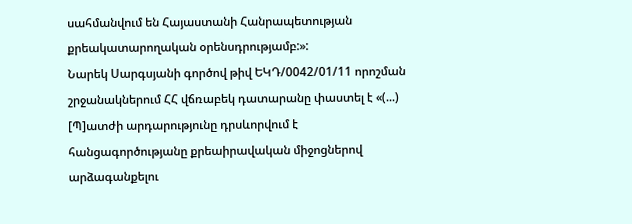սահմանվում են Հայաստանի Հանրապետության քրեակատարողական օրենսդրությամբ:»:
Նարեկ Սարգսյանի գործով թիվ ԵԿԴ/0042/01/11 որոշման շրջանակներում ՀՀ վճռաբեկ դատարանը փաստել է «(...) [Պ]ատժի արդարությունը դրսևորվում է հանցագործությանը քրեաիրավական միջոցներով արձագանքելու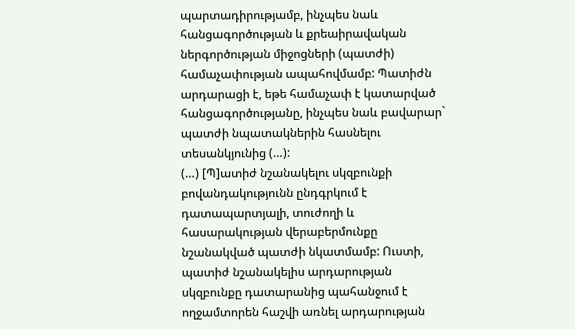պարտադիրությամբ, ինչպես նաև հանցագործության և քրեաիրավական ներգործության միջոցների (պատժի) համաչափության ապահովմամբ: Պատիժն արդարացի է, եթե համաչափ է կատարված հանցագործությանը, ինչպես նաև բավարար` պատժի նպատակներին հասնելու տեսանկյունից (…):
(…) [Պ]ատիժ նշանակելու սկզբունքի բովանդակությունն ընդգրկում է դատապարտյալի, տուժողի և հասարակության վերաբերմունքը նշանակված պատժի նկատմամբ: Ուստի, պատիժ նշանակելիս արդարության սկզբունքը դատարանից պահանջում է ողջամտորեն հաշվի առնել արդարության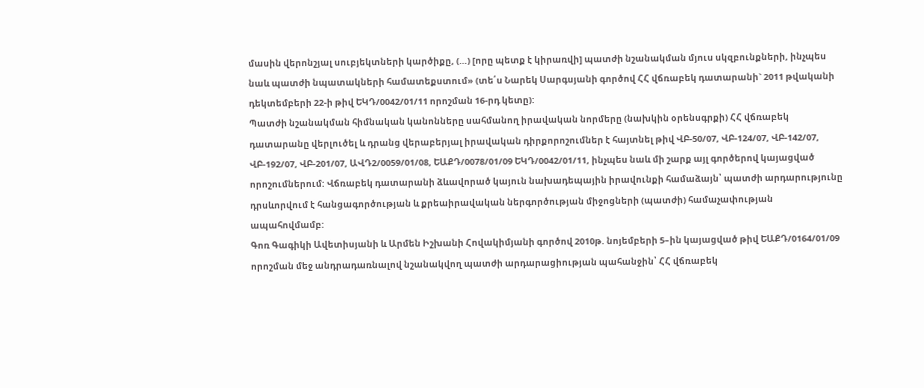մասին վերոնշյալ սուբյեկտների կարծիքը, (…) [որը պետք է կիրառվի] պատժի նշանակման մյուս սկզբունքների, ինչպես նաև պատժի նպատակների համատեքստում» (տե՛ս Նարեկ Սարգսյանի գործով ՀՀ վճռաբեկ դատարանի` 2011 թվականի դեկտեմբերի 22-ի թիվ ԵԿԴ/0042/01/11 որոշման 16-րդ կետը):
Պատժի նշանակման հիմնական կանոնները սահմանող իրավական նորմերը (նախկին օրենսգրքի) ՀՀ վճռաբեկ դատարանը վերլուծել և դրանց վերաբերյալ իրավական դիրքորոշումներ է հայտնել թիվ ՎԲ-50/07, ՎԲ-124/07, ՎԲ-142/07, ՎԲ-192/07, ՎԲ-201/07, ԱՎԴ2/0059/01/08, ԵԱՔԴ/0078/01/09 ԵԿԴ/0042/01/11, ինչպես նաև մի շարք այլ գործերով կայացված որոշումներում: Վճռաբեկ դատարանի ձևավորած կայուն նախադեպային իրավունքի համաձայն՝ պատժի արդարությունը դրսևորվում է հանցագործության և քրեաիրավական ներգործության միջոցների (պատժի) համաչափության ապահովմամբ:
Գոռ Գագիկի Ավետիսյանի և Արմեն Իշխանի Հովակիմյանի գործով 2010թ. նոյեմբերի 5–ին կայացված թիվ ԵԱՔԴ/0164/01/09 որոշման մեջ անդրադառնալով նշանակվող պատժի արդարացիության պահանջին՝ ՀՀ վճռաբեկ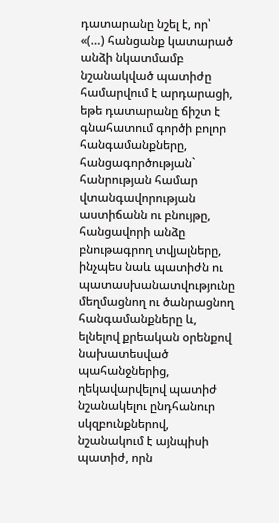դատարանը նշել է, որ՝ «(…) հանցանք կատարած անձի նկատմամբ նշանակված պատիժը համարվում է արդարացի, եթե դատարանը ճիշտ է գնահատում գործի բոլոր հանգամանքները, հանցագործության` հանրության համար վտանգավորության աստիճանն ու բնույթը, հանցավորի անձը բնութագրող տվյալները, ինչպես նաև պատիժն ու պատասխանատվությունը մեղմացնող ու ծանրացնող հանգամանքները և, ելնելով քրեական օրենքով նախատեսված պահանջներից, ղեկավարվելով պատիժ նշանակելու ընդհանուր սկզբունքներով, նշանակում է այնպիսի պատիժ, որն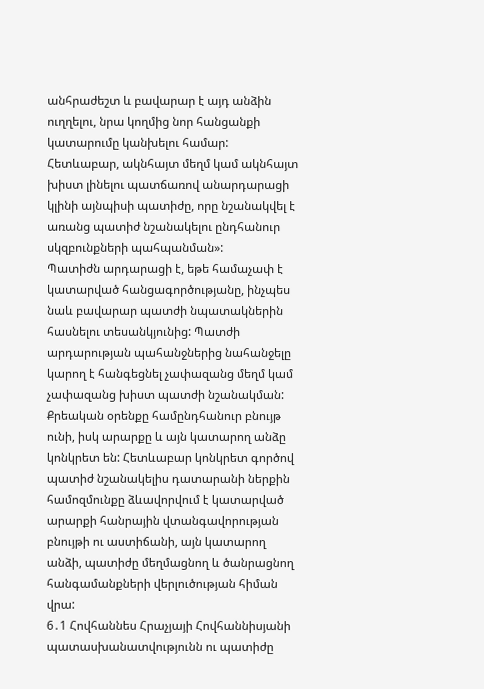անհրաժեշտ և բավարար է այդ անձին ուղղելու, նրա կողմից նոր հանցանքի կատարումը կանխելու համար: Հետևաբար, ակնհայտ մեղմ կամ ակնհայտ խիստ լինելու պատճառով անարդարացի կլինի այնպիսի պատիժը, որը նշանակվել է առանց պատիժ նշանակելու ընդհանուր սկզբունքների պահպանման»:
Պատիժն արդարացի է, եթե համաչափ է կատարված հանցագործությանը, ինչպես նաև բավարար պատժի նպատակներին հասնելու տեսանկյունից: Պատժի արդարության պահանջներից նահանջելը կարող է հանգեցնել չափազանց մեղմ կամ չափազանց խիստ պատժի նշանակման: Քրեական օրենքը համընդհանուր բնույթ ունի, իսկ արարքը և այն կատարող անձը կոնկրետ են: Հետևաբար կոնկրետ գործով պատիժ նշանակելիս դատարանի ներքին համոզմունքը ձևավորվում է կատարված արարքի հանրային վտանգավորության բնույթի ու աստիճանի, այն կատարող անձի, պատիժը մեղմացնող և ծանրացնող հանգամանքների վերլուծության հիման վրա:
6․1 Հովհաննես Հրաչյայի Հովհաննիսյանի պատասխանատվությունն ու պատիժը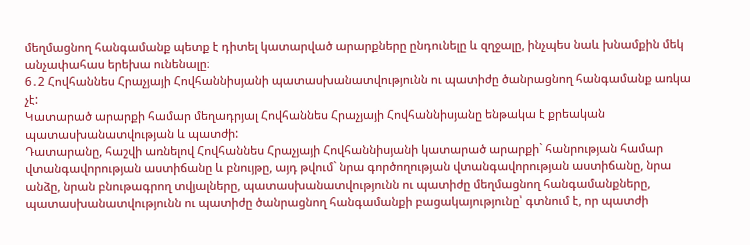մեղմացնող հանգամանք պետք է դիտել կատարված արարքները ընդունելը և զղջալը, ինչպես նաև խնամքին մեկ անչափահաս երեխա ունենալը։
6․2 Հովհաննես Հրաչյայի Հովհաննիսյանի պատասխանատվությունն ու պատիժը ծանրացնող հանգամանք առկա չէ:
Կատարած արարքի համար մեղադրյալ Հովհաննես Հրաչյայի Հովհաննիսյանը ենթակա է քրեական պատասխանատվության և պատժի:
Դատարանը, հաշվի առնելով Հովհաննես Հրաչյայի Հովհաննիսյանի կատարած արարքի` հանրության համար վտանգավորության աստիճանը և բնույթը, այդ թվում` նրա գործողության վտանգավորության աստիճանը, նրա անձը, նրան բնութագրող տվյալները, պատասխանատվությունն ու պատիժը մեղմացնող հանգամանքները, պատասխանատվությունն ու պատիժը ծանրացնող հանգամանքի բացակայությունը՝ գտնում է, որ պատժի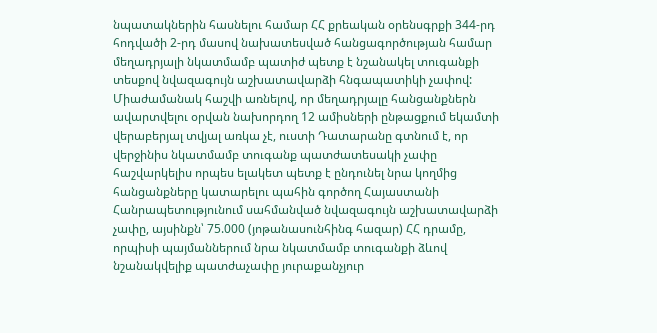նպատակներին հասնելու համար ՀՀ քրեական օրենսգրքի 344-րդ հոդվածի 2-րդ մասով նախատեսված հանցագործության համար մեղադրյալի նկատմամբ պատիժ պետք է նշանակել տուգանքի տեսքով նվազագույն աշխատավարձի հնգապատիկի չափով:
Միաժամանակ հաշվի առնելով, որ մեղադրյալը հանցանքներն ավարտվելու օրվան նախորդող 12 ամիսների ընթացքում եկամտի վերաբերյալ տվյալ առկա չէ, ուստի Դատարանը գտնում է, որ վերջինիս նկատմամբ տուգանք պատժատեսակի չափը հաշվարկելիս որպես ելակետ պետք է ընդունել նրա կողմից հանցանքները կատարելու պահին գործող Հայաստանի Հանրապետությունում սահմանված նվազագույն աշխատավարձի չափը, այսինքն՝ 75.000 (յոթանասունհինգ հազար) ՀՀ դրամը, որպիսի պայմաններում նրա նկատմամբ տուգանքի ձևով նշանակվելիք պատժաչափը յուրաքանչյուր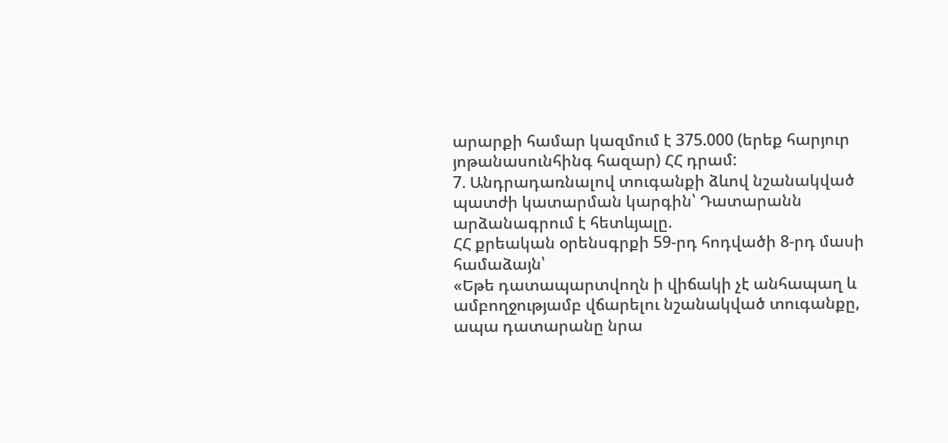արարքի համար կազմում է 375.000 (երեք հարյուր յոթանասունհինգ հազար) ՀՀ դրամ:
7. Անդրադառնալով տուգանքի ձևով նշանակված պատժի կատարման կարգին՝ Դատարանն արձանագրում է հետևյալը.
ՀՀ քրեական օրենսգրքի 59-րդ հոդվածի 8-րդ մասի համաձայն՝
«Եթե դատապարտվողն ի վիճակի չէ անհապաղ և ամբողջությամբ վճարելու նշանակված տուգանքը, ապա դատարանը նրա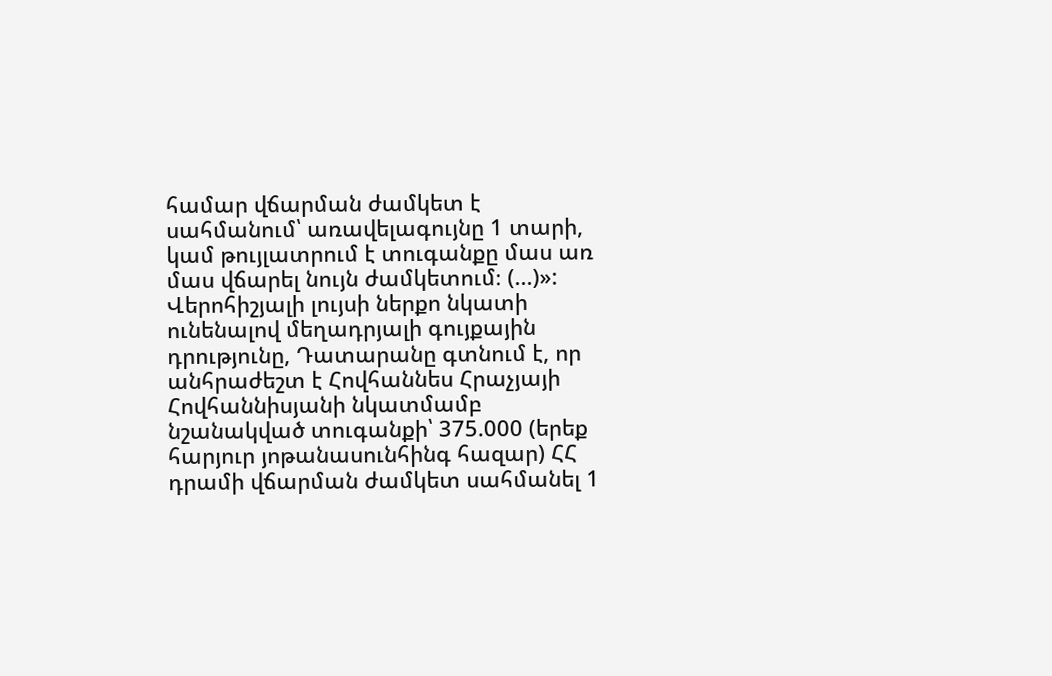համար վճարման ժամկետ է սահմանում՝ առավելագույնը 1 տարի, կամ թույլատրում է տուգանքը մաս առ մաս վճարել նույն ժամկետում։ (...)»:
Վերոհիշյալի լույսի ներքո նկատի ունենալով մեղադրյալի գույքային դրությունը, Դատարանը գտնում է, որ անհրաժեշտ է Հովհաննես Հրաչյայի Հովհաննիսյանի նկատմամբ նշանակված տուգանքի՝ 375.000 (երեք հարյուր յոթանասունհինգ հազար) ՀՀ դրամի վճարման ժամկետ սահմանել 1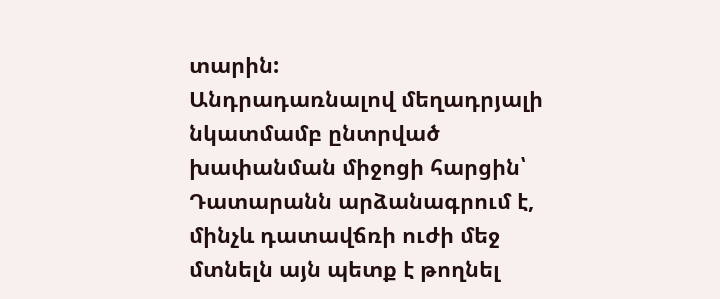տարին:
Անդրադառնալով մեղադրյալի նկատմամբ ընտրված խափանման միջոցի հարցին՝ Դատարանն արձանագրում է, մինչև դատավճռի ուժի մեջ մտնելն այն պետք է թողնել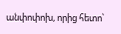անփոփոխ, որից հետո՝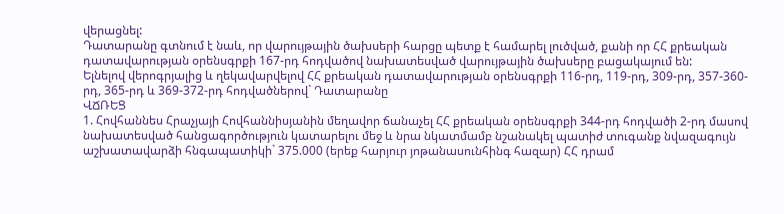վերացնել:
Դատարանը գտնում է նաև, որ վարույթային ծախսերի հարցը պետք է համարել լուծված, քանի որ ՀՀ քրեական դատավարության օրենսգրքի 167-րդ հոդվածով նախատեսված վարույթային ծախսերը բացակայում են:
Ելնելով վերոգրյալից և ղեկավարվելով ՀՀ քրեական դատավարության օրենսգրքի 116-րդ, 119-րդ, 309-րդ, 357-360-րդ, 365-րդ և 369-372-րդ հոդվածներով` Դատարանը
ՎՃՌԵՑ
1. Հովհաննես Հրաչյայի Հովհաննիսյանին մեղավոր ճանաչել ՀՀ քրեական օրենսգրքի 344-րդ հոդվածի 2-րդ մասով նախատեսված հանցագործություն կատարելու մեջ և նրա նկատմամբ նշանակել պատիժ տուգանք նվազագույն աշխատավարձի հնգապատիկի` 375.000 (երեք հարյուր յոթանասունհինգ հազար) ՀՀ դրամ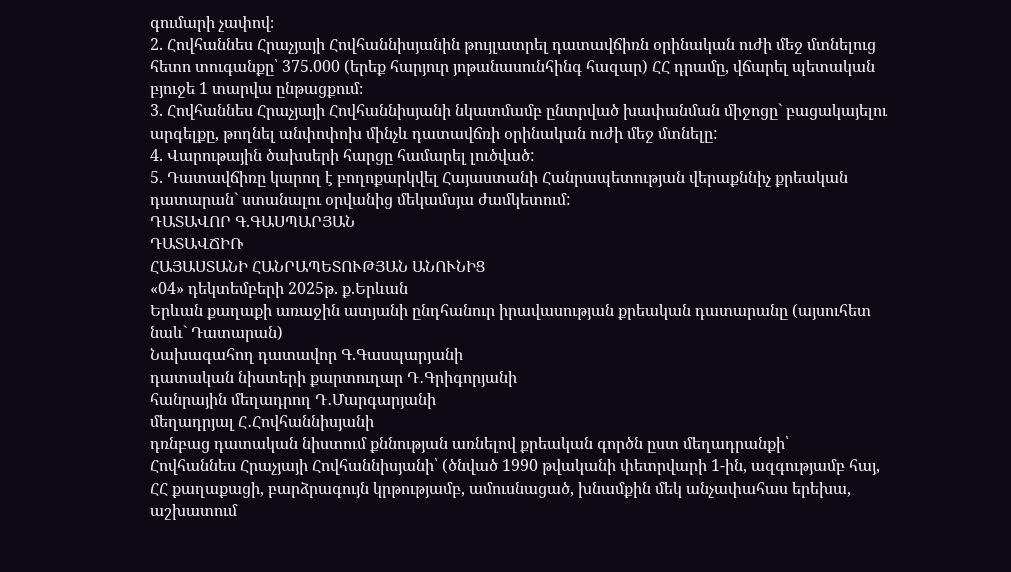գումարի չափով։
2. Հովհաննես Հրաչյայի Հովհաննիսյանին թույլատրել դատավճիռն օրինական ուժի մեջ մտնելուց հետո տուգանքը՝ 375.000 (երեք հարյուր յոթանասունհինգ հազար) ՀՀ դրամը, վճարել պետական բյուջե 1 տարվա ընթացքում։
3. Հովհաննես Հրաչյայի Հովհաննիսյանի նկատմամբ ընտրված խափանման միջոցը` բացակայելու արգելքը, թողնել անփոփոխ մինչև դատավճռի օրինական ուժի մեջ մտնելը:
4. Վարութային ծախսերի հարցը համարել լուծված:
5. Դատավճիռը կարող է բողոքարկվել Հայաստանի Հանրապետության վերաքննիչ քրեական դատարան` ստանալու օրվանից մեկամսյա ժամկետում:
ԴԱՏԱՎՈՐ Գ.ԳԱՍՊԱՐՅԱՆ
ԴԱՏԱՎՃԻՌ
ՀԱՅԱՍՏԱՆԻ ՀԱՆՐԱՊԵՏՈՒԹՅԱՆ ԱՆՈՒՆԻՑ
«04» դեկտեմբերի 2025թ. ք.Երևան
Երևան քաղաքի առաջին ատյանի ընդհանուր իրավասության քրեական դատարանը (այսուհետ նաև` Դատարան)
Նախագահող դատավոր Գ.Գասպարյանի
դատական նիստերի քարտուղար Դ․Գրիգորյանի
հանրային մեղադրող Դ․Մարգարյանի
մեղադրյալ Հ․Հովհաննիսյանի
դռնբաց դատական նիստում քննության առնելով քրեական գործն ըստ մեղադրանքի՝
Հովհաննես Հրաչյայի Հովհաննիսյանի՝ (ծնված 1990 թվականի փետրվարի 1-ին, ազգությամբ հայ, ՀՀ քաղաքացի, բարձրագույն կրթությամբ, ամուսնացած, խնամքին մեկ անչափահաս երեխա, աշխատում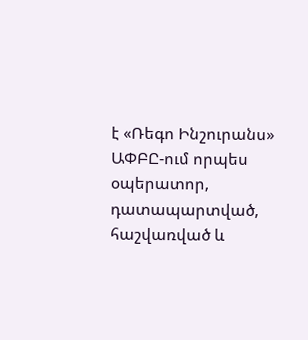է «Ռեգո Ինշուրանս» ԱՓԲԸ-ում որպես օպերատոր, դատապարտված, հաշվառված և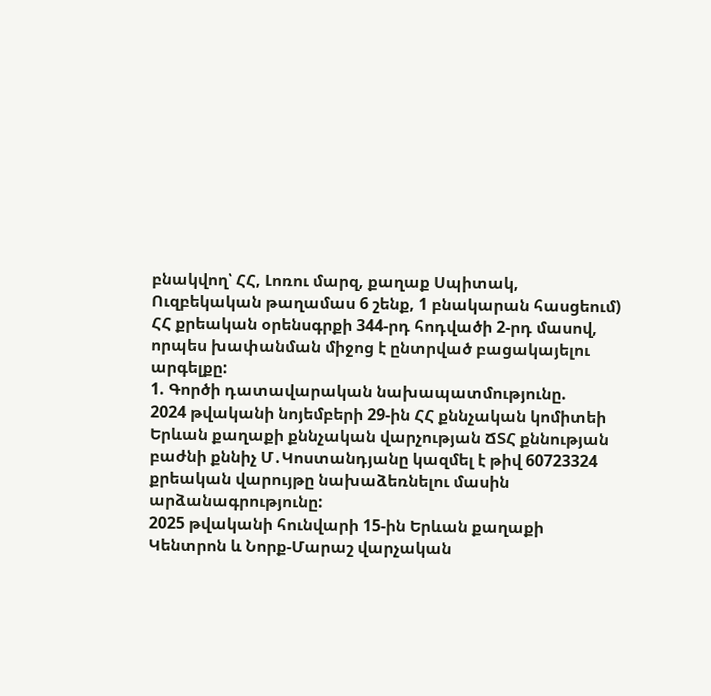բնակվող՝ ՀՀ, Լոռու մարզ, քաղաք Սպիտակ, Ուզբեկական թաղամաս 6 շենք, 1 բնակարան հասցեում) ՀՀ քրեական օրենսգրքի 344-րդ հոդվածի 2-րդ մասով, որպես խափանման միջոց է ընտրված բացակայելու արգելքը:
1. Գործի դատավարական նախապատմությունը.
2024 թվականի նոյեմբերի 29-ին ՀՀ քննչական կոմիտեի Երևան քաղաքի քննչական վարչության ՃՏՀ քննության բաժնի քննիչ Մ․Կոստանդյանը կազմել է թիվ 60723324 քրեական վարույթը նախաձեռնելու մասին արձանագրությունը:
2025 թվականի հունվարի 15-ին Երևան քաղաքի Կենտրոն և Նորք-Մարաշ վարչական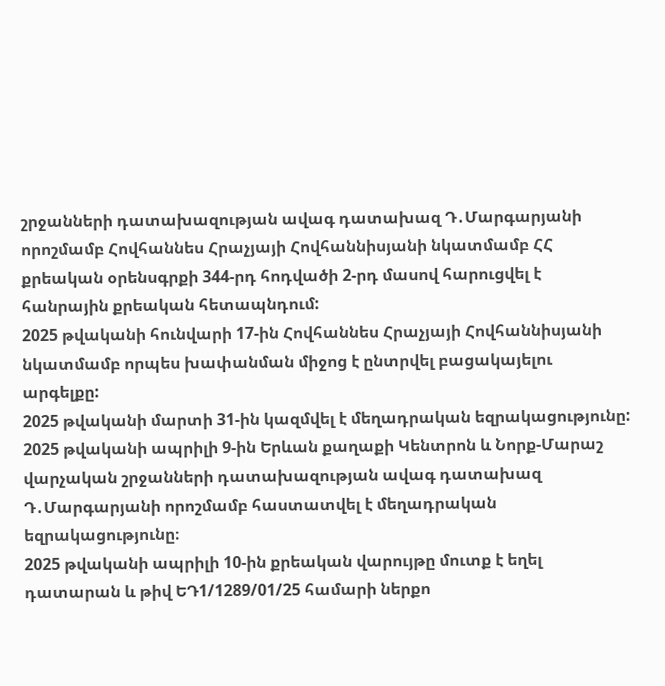շրջանների դատախազության ավագ դատախազ Դ․Մարգարյանի որոշմամբ Հովհաննես Հրաչյայի Հովհաննիսյանի նկատմամբ ՀՀ քրեական օրենսգրքի 344-րդ հոդվածի 2-րդ մասով հարուցվել է հանրային քրեական հետապնդում:
2025 թվականի հունվարի 17-ին Հովհաննես Հրաչյայի Հովհաննիսյանի նկատմամբ որպես խափանման միջոց է ընտրվել բացակայելու արգելքը:
2025 թվականի մարտի 31-ին կազմվել է մեղադրական եզրակացությունը:
2025 թվականի ապրիլի 9-ին Երևան քաղաքի Կենտրոն և Նորք-Մարաշ վարչական շրջանների դատախազության ավագ դատախազ Դ․Մարգարյանի որոշմամբ հաստատվել է մեղադրական եզրակացությունը։
2025 թվականի ապրիլի 10-ին քրեական վարույթը մուտք է եղել դատարան և թիվ ԵԴ1/1289/01/25 համարի ներքո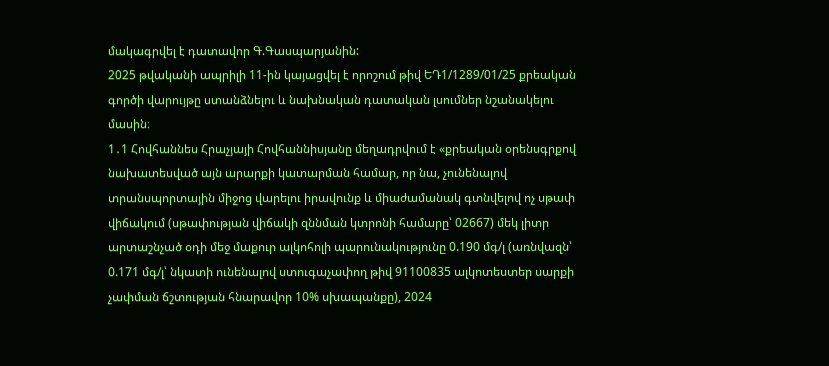մակագրվել է դատավոր Գ.Գասպարյանին:
2025 թվականի ապրիլի 11-ին կայացվել է որոշում թիվ ԵԴ1/1289/01/25 քրեական գործի վարույթը ստանձնելու և նախնական դատական լսումներ նշանակելու մասին։
1․1 Հովհաննես Հրաչյայի Հովհաննիսյանը մեղադրվում է «քրեական օրենսգրքով նախատեսված այն արարքի կատարման համար, որ նա, չունենալով տրանսպորտային միջոց վարելու իրավունք և միաժամանակ գտնվելով ոչ սթափ վիճակում (սթափության վիճակի զննման կտրոնի համարը՝ 02667) մեկ լիտր արտաշնչած օդի մեջ մաքուր ալկոհոլի պարունակությունը 0.190 մգ/լ (առնվազն՝ 0.171 մգ/լ՝ նկատի ունենալով ստուգաչափող թիվ 91100835 ալկոտեստեր սարքի չափման ճշտության հնարավոր 10% սխապանքը), 2024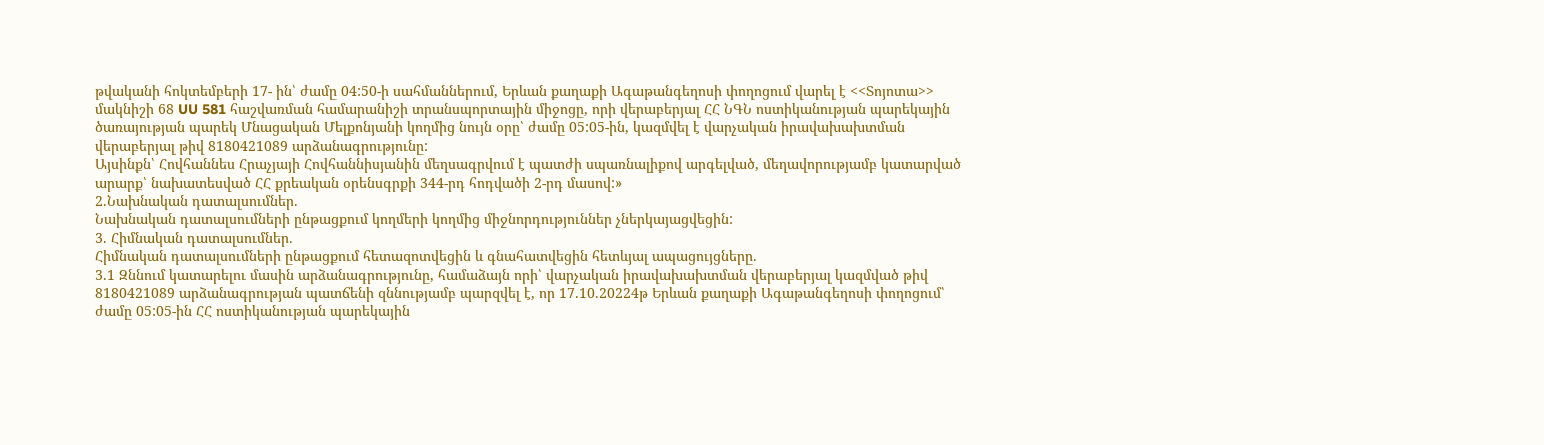թվականի հոկտեմբերի 17- ին՝ ժամը 04:50-ի սահմաններում, Երևան քաղաքի Ագաթանգեղոսի փողոցում վարել է <<Տոյոտա>> մակնիշի 68 UU 581 հաշվառման համարանիշի տրանսպորտային միջոցը, որի վերաբերյալ ՀՀ ՆԳՆ ոստիկանության պարեկային ծառայության պարեկ Մնացական Մելքոնյանի կողմից նույն օրը՝ ժամը 05:05-ին, կազմվել է վարչական իրավախախտման վերաբերյալ թիվ 8180421089 արձանագրությունը:
Այսինքն՝ Հովհաննես Հրաչյայի Հովհաննիսյանին մեղսագրվում է պատժի սպառնալիքով արգելված, մեղավորությամբ կատարված արարք՝ նախատեսված ՀՀ քրեական օրենսգրքի 344-րդ հոդվածի 2-րդ մասով:»
2.Նախնական դատալսումներ.
Նախնական դատալսումների ընթացքում կողմերի կողմից միջնորդություններ չներկայացվեցին:
3. Հիմնական դատալսումներ.
Հիմնական դատալսումների ընթացքում հետազոտվեցին և գնահատվեցին հետևյալ ապացույցները.
3.1 Զննում կատարելու մասին արձանագրությունը, համաձայն որի՝ վարչական իրավախախտման վերաբերյալ կազմված թիվ 8180421089 արձանագրության պատճենի զննությամբ պարզվել է, որ 17.10.20224թ Երևան քաղաքի Ագաթանգեղոսի փողոցում՝ ժամը 05:05-ին ՀՀ ոստիկանության պարեկային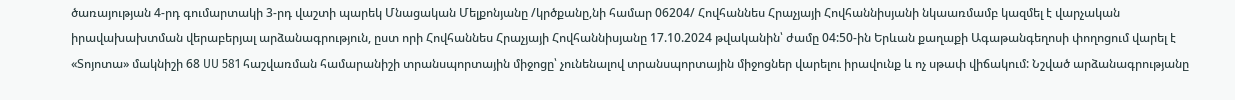ծառայության 4-րդ գումարտակի 3-րդ վաշտի պարեկ Մնացական Մելքոնյանը /կրծքանը,նի համար 06204/ Հովհաննես Հրաչյայի Հովհաննիսյանի նկաառմամբ կազմել է վարչական իրավախախտման վերաբերյալ արձանագրություն, ըստ որի Հովհաննես Հրաչյայի Հովհաննիսյանը 17.10.2024 թվականին՝ ժամը 04:50-ին Երևան քաղաքի Ագաթանգեղոսի փողոցում վարել է «Տոյոտա» մակնիշի 68 UU 581 հաշվառման համարանիշի տրանսպորտային միջոցը՝ չունենալով տրանսպորտային միջոցներ վարելու իրավունք և ոչ սթափ վիճակում: Նշված արձանագրությանը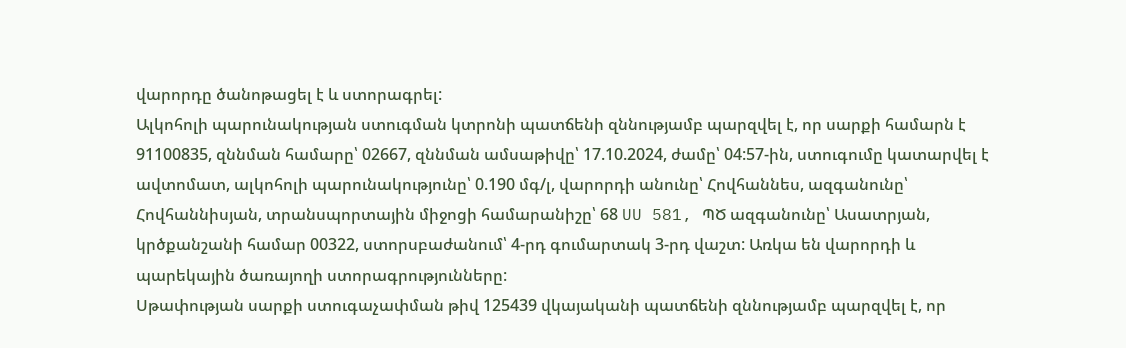վարորդը ծանոթացել է և ստորագրել:
Ալկոհոլի պարունակության ստուգման կտրոնի պատճենի զննությամբ պարզվել է, որ սարքի համարն է 91100835, զննման համարը՝ 02667, զննման ամսաթիվը՝ 17.10.2024, ժամը՝ 04:57-ին, ստուգումը կատարվել է ավտոմատ, ալկոհոլի պարունակությունը՝ 0.190 մգ/լ, վարորդի անունը՝ Հովհաննես, ազգանունը՝ Հովհաննիսյան, տրանսպորտային միջոցի համարանիշը՝ 68 UU 581, ՊԾ ազգանունը՝ Ասատրյան, կրծքանշանի համար 00322, ստորսբաժանում՝ 4-րդ գումարտակ 3-րդ վաշտ: Առկա են վարորդի և պարեկային ծառայողի ստորագրությունները:
Սթափության սարքի ստուգաչափման թիվ 125439 վկայականի պատճենի զննությամբ պարզվել է, որ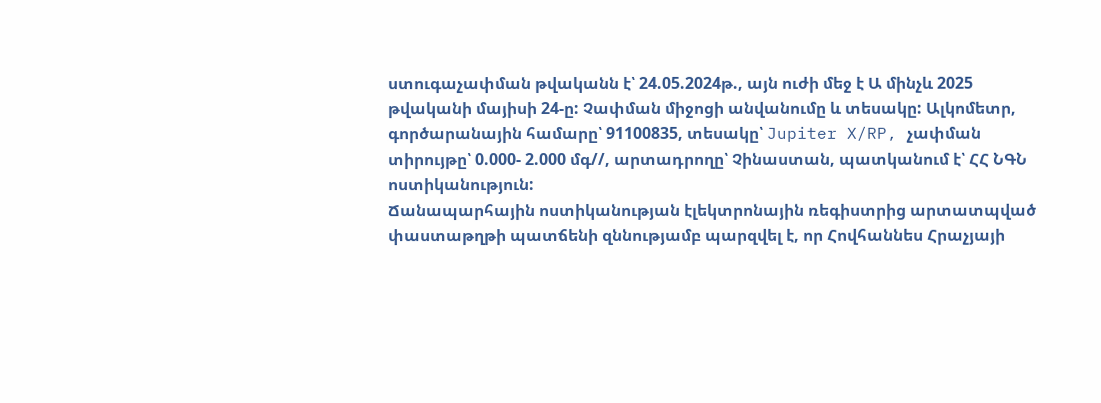ստուգաչափման թվականն է՝ 24.05.2024թ., այն ուժի մեջ է Ա մինչև 2025 թվականի մայիսի 24-ը: Չափման միջոցի անվանումը և տեսակը: Ալկոմետր, գործարանային համարը՝ 91100835, տեսակը՝ Jupiter X/RP, չափման տիրույթը՝ 0.000- 2.000 մգ//, արտադրողը՝ Չինաստան, պատկանում է՝ ՀՀ ՆԳՆ ոստիկանություն:
Ճանապարհային ոստիկանության էլեկտրոնային ռեգիստրից արտատպված փաստաթղթի պատճենի զննությամբ պարզվել է, որ Հովհաննես Հրաչյայի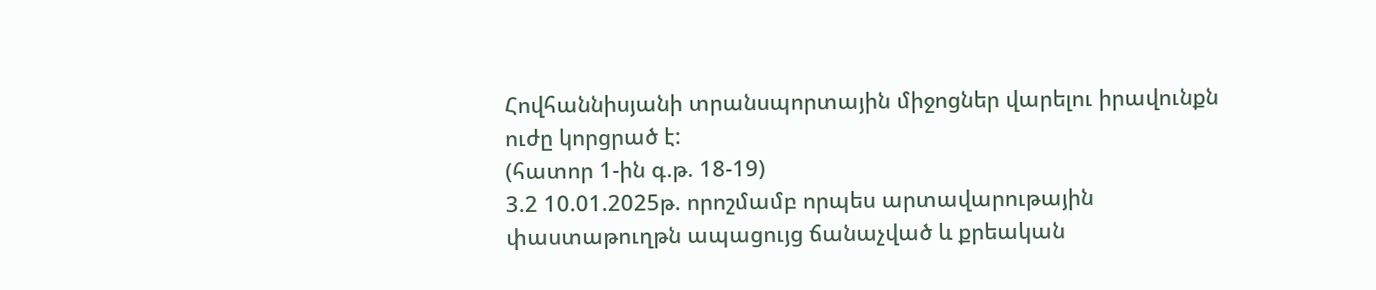Հովհաննիսյանի տրանսպորտային միջոցներ վարելու իրավունքն ուժը կորցրած է:
(հատոր 1-ին գ.թ. 18-19)
3.2 10.01.2025թ. որոշմամբ որպես արտավարութային փաստաթուղթն ապացույց ճանաչված և քրեական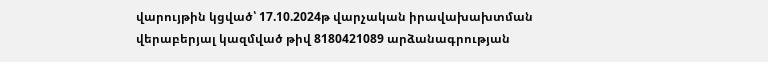վարույթին կցված՝ 17.10.2024թ վարչական իրավախախտման վերաբերյալ կազմված թիվ 8180421089 արձանագրության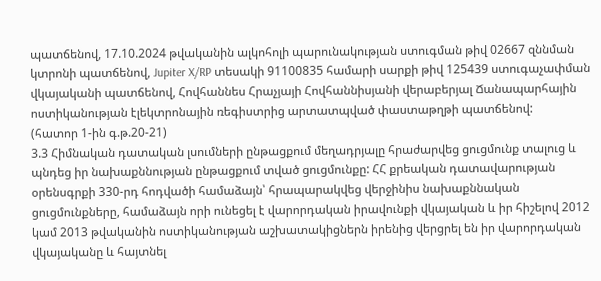պատճենով, 17.10.2024 թվականին ալկոհոլի պարունակության ստուգման թիվ 02667 զննման կտրոնի պատճենով, Jupiter X/RP տեսակի 91100835 համարի սարքի թիվ 125439 ստուգաչափման վկայականի պատճենով, Հովհաննես Հրաչյայի Հովհաննիսյանի վերաբերյալ Ճանապարհային ոստիկանության էլեկտրոնային ռեգիստրից արտատպված փաստաթղթի պատճենով:
(հատոր 1-ին գ.թ.20-21)
3.3 Հիմնական դատական լսումների ընթացքում մեղադրյալը հրաժարվեց ցուցմունք տալուց և պնդեց իր նախաքննության ընթացքում տված ցուցմունքը: ՀՀ քրեական դատավարության օրենսգրքի 330-րդ հոդվածի համաձայն՝ հրապարակվեց վերջինիս նախաքննական ցուցմունքները, համաձայն որի ունեցել է վարորդական իրավունքի վկայական և իր հիշելով 2012 կամ 2013 թվականին ոստիկանության աշխատակիցներն իրենից վերցրել են իր վարորդական վկայականը և հայտնել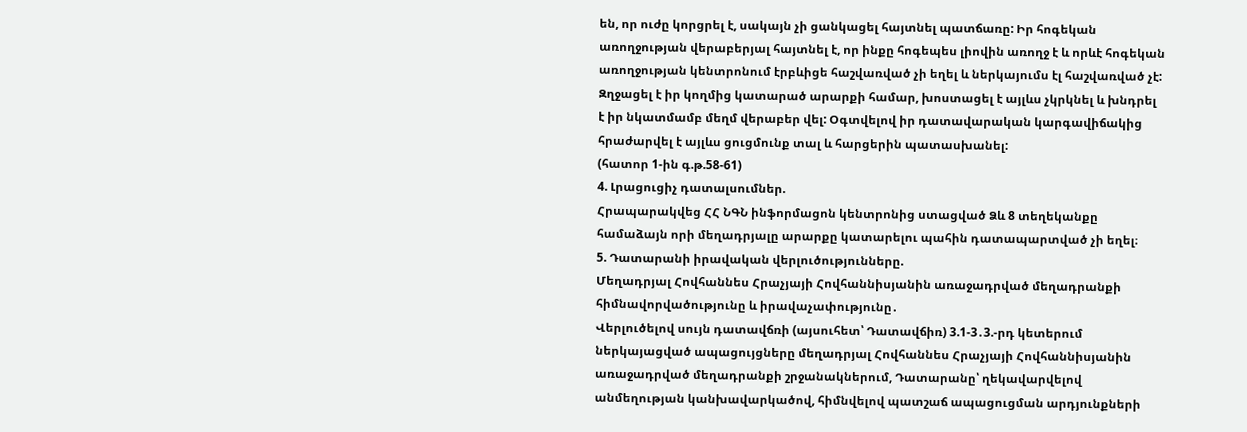են, որ ուժը կորցրել է, սակայն չի ցանկացել հայտնել պատճառը: Իր հոգեկան առողջության վերաբերյալ հայտնել է, որ ինքը հոգեպես լիովին առողջ է և որևէ հոգեկան առողջության կենտրոնում էրբևիցե հաշվառված չի եղել և ներկայումս էլ հաշվառված չէ: Զղջացել է իր կողմից կատարած արարքի համար, խոստացել է այլևս չկրկնել և խնդրել է իր նկատմամբ մեղմ վերաբեր վել: Օգտվելով իր դատավարական կարգավիճակից հրաժարվել է այլևս ցուցմունք տալ և հարցերին պատասխանել:
(հատոր 1-ին գ.թ.58-61)
4. Լրացուցիչ դատալսումներ.
Հրապարակվեց ՀՀ ՆԳՆ ինֆորմացոն կենտրոնից ստացված Ձև 8 տեղեկանքը համաձայն որի մեղադրյալը արարքը կատարելու պահին դատապարտված չի եղել։
5. Դատարանի իրավական վերլուծությունները.
Մեղադրյալ Հովհաննես Հրաչյայի Հովհաննիսյանին առաջադրված մեղադրանքի հիմնավորվածությունը և իրավաչափությունը․
Վերլուծելով սույն դատավճռի (այսուհետ՝ Դատավճիռ) 3.1-3․3.-րդ կետերում ներկայացված ապացույցները մեղադրյալ Հովհաննես Հրաչյայի Հովհաննիսյանին առաջադրված մեղադրանքի շրջանակներում, Դատարանը՝ ղեկավարվելով անմեղության կանխավարկածով, հիմնվելով պատշաճ ապացուցման արդյունքների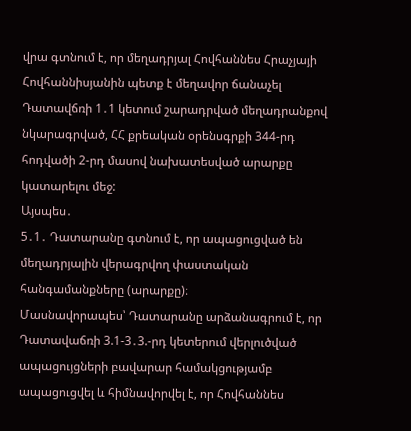վրա գտնում է, որ մեղադրյալ Հովհաննես Հրաչյայի Հովհաննիսյանին պետք է մեղավոր ճանաչել Դատավճռի 1․1 կետում շարադրված մեղադրանքով նկարագրված, ՀՀ քրեական օրենսգրքի 344-րդ հոդվածի 2-րդ մասով նախատեսված արարքը կատարելու մեջ:
Այսպես․
5․1․ Դատարանը գտնում է, որ ապացուցված են մեղադրյալին վերագրվող փաստական հանգամանքները (արարքը)։
Մասնավորապես՝ Դատարանը արձանագրում է, որ Դատավաճռի 3.1-3․3.-րդ կետերում վերլուծված ապացույցների բավարար համակցությամբ ապացուցվել և հիմնավորվել է, որ Հովհաննես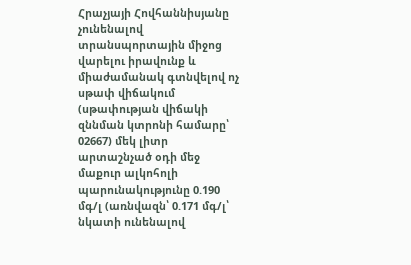Հրաչյայի Հովհաննիսյանը չունենալով տրանսպորտային միջոց վարելու իրավունք և միաժամանակ գտնվելով ոչ սթափ վիճակում (սթափության վիճակի զննման կտրոնի համարը՝ 02667) մեկ լիտր արտաշնչած օդի մեջ մաքուր ալկոհոլի պարունակությունը 0.190 մգ/լ (առնվազն՝ 0.171 մգ/լ՝ նկատի ունենալով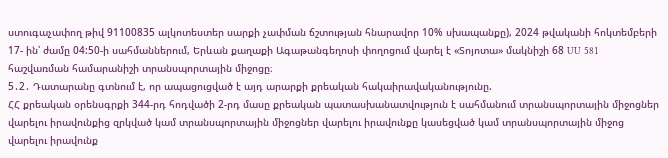ստուգաչափող թիվ 91100835 ալկոտեստեր սարքի չափման ճշտության հնարավոր 10% սխապանքը), 2024 թվականի հոկտեմբերի 17- ին՝ ժամը 04:50-ի սահմաններում, Երևան քաղաքի Ագաթանգեղոսի փողոցում վարել է «Տոյոտա» մակնիշի 68 UU 581 հաշվառման համարանիշի տրանսպորտային միջոցը։
5․2․ Դատարանը գտնում է, որ ապացուցված է այդ արարքի քրեական հակաիրավականությունը.
ՀՀ քրեական օրենսգրքի 344-րդ հոդվածի 2-րդ մասը քրեական պատասխանատվություն է սահմանում տրանսպորտային միջոցներ վարելու իրավունքից զրկված կամ տրանսպորտային միջոցներ վարելու իրավունքը կասեցված կամ տրանսպորտային միջոց վարելու իրավունք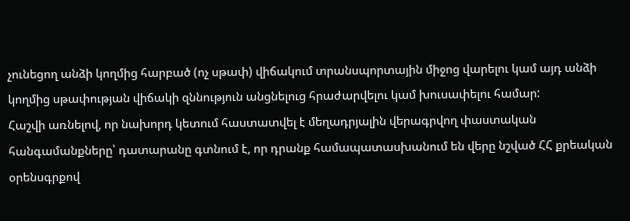չունեցող անձի կողմից հարբած (ոչ սթափ) վիճակում տրանսպորտային միջոց վարելու կամ այդ անձի կողմից սթափության վիճակի զննություն անցնելուց հրաժարվելու կամ խուսափելու համար:
Հաշվի առնելով, որ նախորդ կետում հաստատվել է մեղադրյալին վերագրվող փաստական հանգամանքները՝ դատարանը գտնում է, որ դրանք համապատասխանում են վերը նշված ՀՀ քրեական օրենսգրքով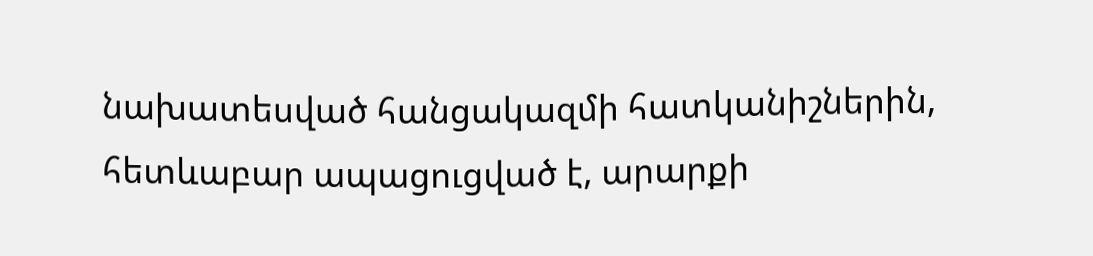նախատեսված հանցակազմի հատկանիշներին, հետևաբար ապացուցված է, արարքի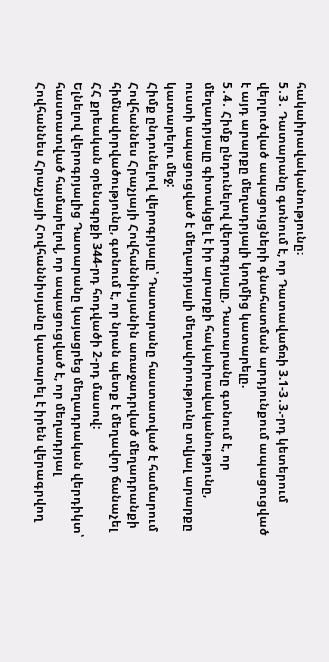հակաիրավականությունը։
5․3․ Դատարանը գտնում է, որ Դատավաճռի 3.1-3․3.-րդ կետերում վերլուծված ապացույցների գնահատման արդյունքում ապացուցված է այդ արարքը մեղադրյալի կողմից կատարելը.
5․4․ Հիմք ընդունելով վերոգրյալը, Դատարանը գտնում է, որ մեղադրյալը գիտակցել է իր արարքի հակաիրավականությունը, ուստի ապացուցված է մեղադրյալի մեղավորությունը տվյալ արարքը կատարելու մեջ:
Հիմք ընդունելով վերոգրյալը՝ Դատարանը հաստատված է համարում Հովհաննես Հրաչյայի Հովհաննիսյանին առաջադրված մեղադրանքի հիմնավորվածությունը, գտնում է, որ նրան պետք է մեղավոր ճանաչել ՀՀ քրեական օրենսգրքի 344-րդ հոդվածի 2-րդ մասով:
Ելնելով վերոգրյալից Դատարանը կայացրեց մեղադրական վերդիկտ՝ հաստատված համարելով, որ ապացուցված է, որ մեղադրյալ Հովհաննես Հրաչյայի Հովհաննիսյանը կատարել է իրեն վերագրվող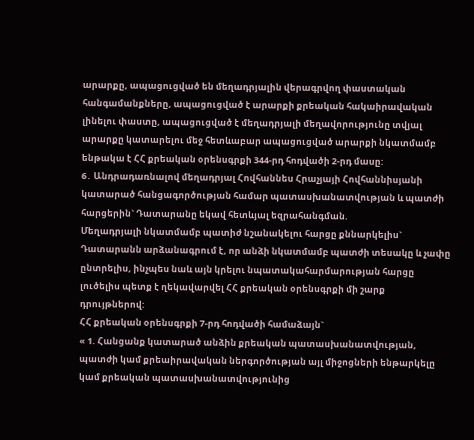արարքը, ապացուցված են մեղադրյալին վերագրվող փաստական հանգամանքները, ապացուցված է արարքի քրեական հակաիրավական լինելու փաստը, ապացուցված է մեղադրյալի մեղավորությունը տվյալ արարքը կատարելու մեջ հետևաբար ապացուցված արարքի նկատմամբ ենթակա է ՀՀ քրեական օրենսգրքի 344-րդ հոդվածի 2-րդ մասը:
6․ Անդրադառնալով մեղադրյալ Հովհաննես Հրաչյայի Հովհաննիսյանի կատարած հանցագործության համար պատասխանատվության և պատժի հարցերին` Դատարանը եկավ հետևյալ եզրահանգման.
Մեղադրյալի նկատմամբ պատիժ նշանակելու հարցը քննարկելիս` Դատարանն արձանագրում է, որ անձի նկատմամբ պատժի տեսակը և չափը ընտրելիս, ինչպես նաև այն կրելու նպատակահարմարության հարցը լուծելիս պետք է ղեկավարվել ՀՀ քրեական օրենսգրքի մի շարք դրույթներով:
ՀՀ քրեական օրենսգրքի 7-րդ հոդվածի համաձայն`
« 1. Հանցանք կատարած անձին քրեական պատասխանատվության, պատժի կամ քրեաիրավական ներգործության այլ միջոցների ենթարկելը կամ քրեական պատասխանատվությունից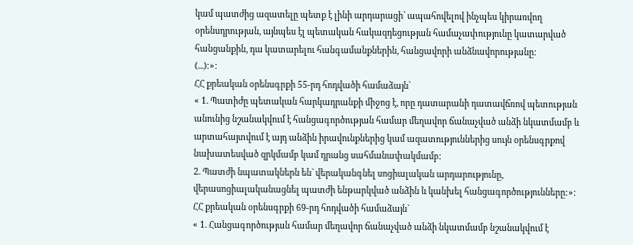կամ պատժից ազատելը պետք է լինի արդարացի՝ ապահովելով ինչպես կիրառվող օրենսդրության, այնպես էլ պետական հակազդեցության համաչափությունը կատարված հանցանքին, դա կատարելու հանգամանքներին, հանցավորի անձնավորությանը:
(...):»:
ՀՀ քրեական օրենսգրքի 55-րդ հոդվածի համաձայն՝
« 1. Պատիժը պետական հարկադրանքի միջոց է, որը դատարանի դատավճռով պետության անունից նշանակվում է հանցագործության համար մեղավոր ճանաչված անձի նկատմամբ և արտահայտվում է այդ անձին իրավունքներից կամ ազատություններից սույն օրենսգրքով նախատեսված զրկմամբ կամ դրանց սահմանափակմամբ:
2. Պատժի նպատակներն են` վերականգնել սոցիալական արդարությունը, վերասոցիալականացնել պատժի ենթարկված անձին և կանխել հանցագործությունները:»:
ՀՀ քրեական օրենսգրքի 69-րդ հոդվածի համաձայն`
« 1. Հանցագործության համար մեղավոր ճանաչված անձի նկատմամբ նշանակվում է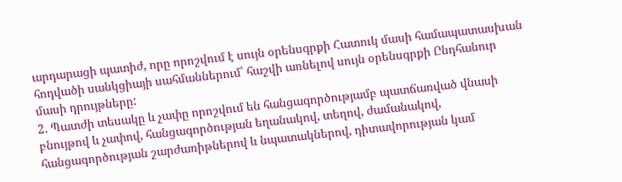արդարացի պատիժ, որը որոշվում է սույն օրենսգրքի Հատուկ մասի համապատասխան հոդվածի սանկցիայի սահմաններում՝ հաշվի առնելով սույն օրենսգրքի Ընդհանուր մասի դրույթները:
2. Պատժի տեսակը և չափը որոշվում են հանցագործությամբ պատճառված վնասի բնույթով և չափով, հանցագործության եղանակով, տեղով, ժամանակով, հանցագործության շարժառիթներով և նպատակներով, դիտավորության կամ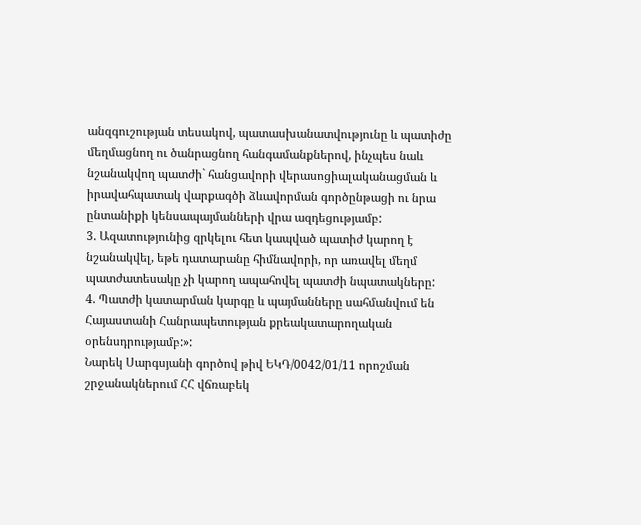անզգուշության տեսակով, պատասխանատվությունը և պատիժը մեղմացնող ու ծանրացնող հանգամանքներով, ինչպես նաև նշանակվող պատժի` հանցավորի վերասոցիալականացման և իրավահպատակ վարքագծի ձևավորման գործընթացի ու նրա ընտանիքի կենսապայմանների վրա ազդեցությամբ:
3. Ազատությունից զրկելու հետ կապված պատիժ կարող է նշանակվել, եթե դատարանը հիմնավորի, որ առավել մեղմ պատժատեսակը չի կարող ապահովել պատժի նպատակները:
4. Պատժի կատարման կարգը և պայմանները սահմանվում են Հայաստանի Հանրապետության քրեակատարողական օրենսդրությամբ:»:
Նարեկ Սարգսյանի գործով թիվ ԵԿԴ/0042/01/11 որոշման շրջանակներում ՀՀ վճռաբեկ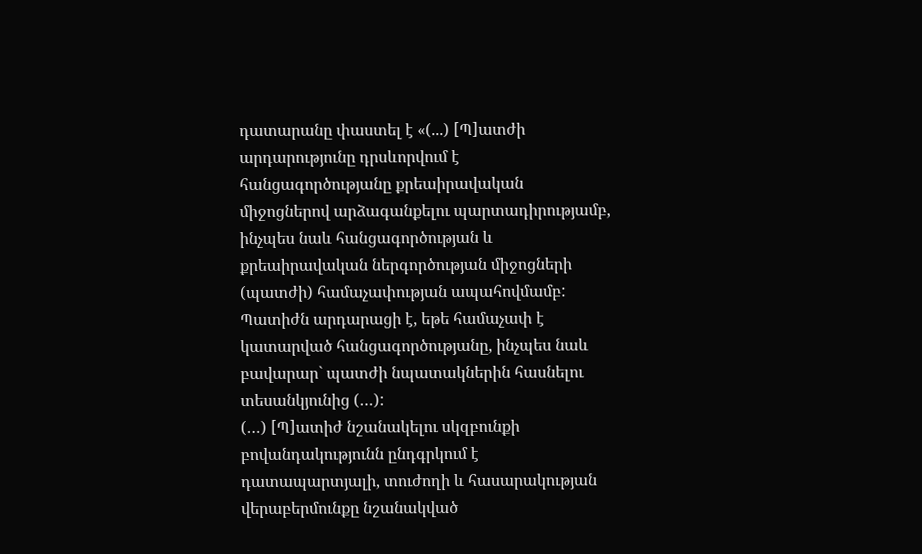դատարանը փաստել է «(...) [Պ]ատժի արդարությունը դրսևորվում է հանցագործությանը քրեաիրավական միջոցներով արձագանքելու պարտադիրությամբ, ինչպես նաև հանցագործության և քրեաիրավական ներգործության միջոցների (պատժի) համաչափության ապահովմամբ: Պատիժն արդարացի է, եթե համաչափ է կատարված հանցագործությանը, ինչպես նաև բավարար` պատժի նպատակներին հասնելու տեսանկյունից (…):
(…) [Պ]ատիժ նշանակելու սկզբունքի բովանդակությունն ընդգրկում է դատապարտյալի, տուժողի և հասարակության վերաբերմունքը նշանակված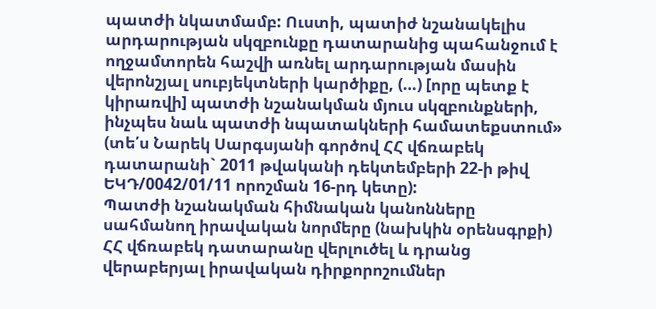պատժի նկատմամբ: Ուստի, պատիժ նշանակելիս արդարության սկզբունքը դատարանից պահանջում է ողջամտորեն հաշվի առնել արդարության մասին վերոնշյալ սուբյեկտների կարծիքը, (…) [որը պետք է կիրառվի] պատժի նշանակման մյուս սկզբունքների, ինչպես նաև պատժի նպատակների համատեքստում» (տե՛ս Նարեկ Սարգսյանի գործով ՀՀ վճռաբեկ դատարանի` 2011 թվականի դեկտեմբերի 22-ի թիվ ԵԿԴ/0042/01/11 որոշման 16-րդ կետը):
Պատժի նշանակման հիմնական կանոնները սահմանող իրավական նորմերը (նախկին օրենսգրքի) ՀՀ վճռաբեկ դատարանը վերլուծել և դրանց վերաբերյալ իրավական դիրքորոշումներ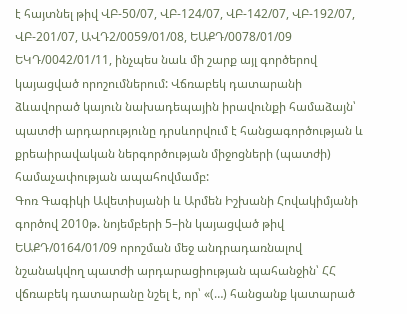է հայտնել թիվ ՎԲ-50/07, ՎԲ-124/07, ՎԲ-142/07, ՎԲ-192/07, ՎԲ-201/07, ԱՎԴ2/0059/01/08, ԵԱՔԴ/0078/01/09 ԵԿԴ/0042/01/11, ինչպես նաև մի շարք այլ գործերով կայացված որոշումներում: Վճռաբեկ դատարանի ձևավորած կայուն նախադեպային իրավունքի համաձայն՝ պատժի արդարությունը դրսևորվում է հանցագործության և քրեաիրավական ներգործության միջոցների (պատժի) համաչափության ապահովմամբ:
Գոռ Գագիկի Ավետիսյանի և Արմեն Իշխանի Հովակիմյանի գործով 2010թ. նոյեմբերի 5–ին կայացված թիվ ԵԱՔԴ/0164/01/09 որոշման մեջ անդրադառնալով նշանակվող պատժի արդարացիության պահանջին՝ ՀՀ վճռաբեկ դատարանը նշել է, որ՝ «(…) հանցանք կատարած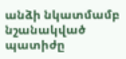անձի նկատմամբ նշանակված պատիժը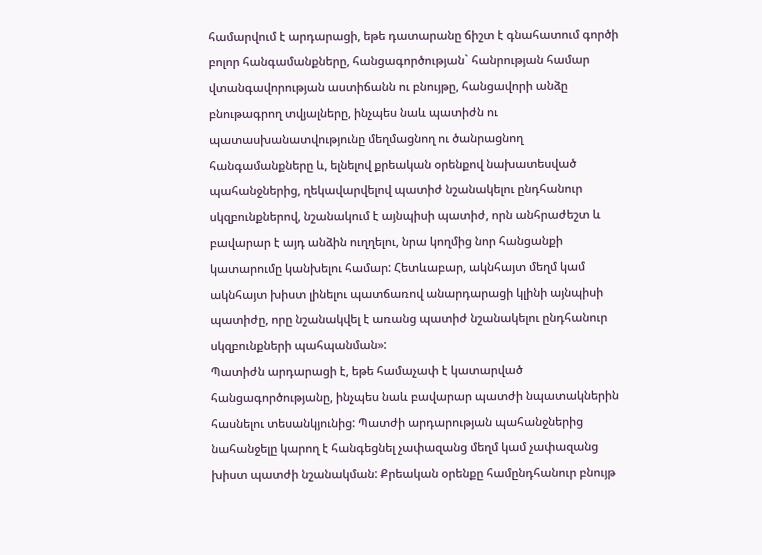համարվում է արդարացի, եթե դատարանը ճիշտ է գնահատում գործի բոլոր հանգամանքները, հանցագործության` հանրության համար վտանգավորության աստիճանն ու բնույթը, հանցավորի անձը բնութագրող տվյալները, ինչպես նաև պատիժն ու պատասխանատվությունը մեղմացնող ու ծանրացնող հանգամանքները և, ելնելով քրեական օրենքով նախատեսված պահանջներից, ղեկավարվելով պատիժ նշանակելու ընդհանուր սկզբունքներով, նշանակում է այնպիսի պատիժ, որն անհրաժեշտ և բավարար է այդ անձին ուղղելու, նրա կողմից նոր հանցանքի կատարումը կանխելու համար: Հետևաբար, ակնհայտ մեղմ կամ ակնհայտ խիստ լինելու պատճառով անարդարացի կլինի այնպիսի պատիժը, որը նշանակվել է առանց պատիժ նշանակելու ընդհանուր սկզբունքների պահպանման»:
Պատիժն արդարացի է, եթե համաչափ է կատարված հանցագործությանը, ինչպես նաև բավարար պատժի նպատակներին հասնելու տեսանկյունից: Պատժի արդարության պահանջներից նահանջելը կարող է հանգեցնել չափազանց մեղմ կամ չափազանց խիստ պատժի նշանակման: Քրեական օրենքը համընդհանուր բնույթ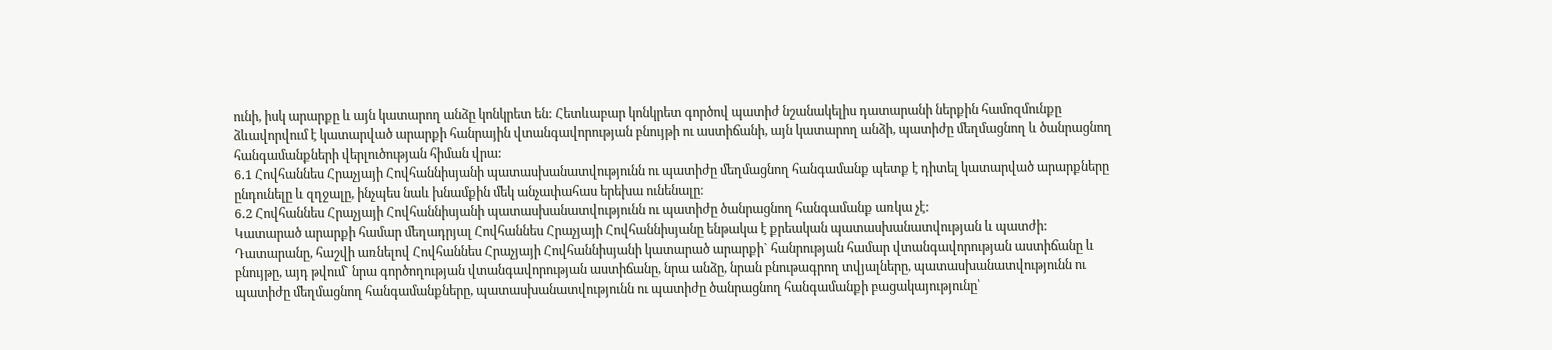ունի, իսկ արարքը և այն կատարող անձը կոնկրետ են: Հետևաբար կոնկրետ գործով պատիժ նշանակելիս դատարանի ներքին համոզմունքը ձևավորվում է կատարված արարքի հանրային վտանգավորության բնույթի ու աստիճանի, այն կատարող անձի, պատիժը մեղմացնող և ծանրացնող հանգամանքների վերլուծության հիման վրա:
6․1 Հովհաննես Հրաչյայի Հովհաննիսյանի պատասխանատվությունն ու պատիժը մեղմացնող հանգամանք պետք է դիտել կատարված արարքները ընդունելը և զղջալը, ինչպես նաև խնամքին մեկ անչափահաս երեխա ունենալը։
6․2 Հովհաննես Հրաչյայի Հովհաննիսյանի պատասխանատվությունն ու պատիժը ծանրացնող հանգամանք առկա չէ:
Կատարած արարքի համար մեղադրյալ Հովհաննես Հրաչյայի Հովհաննիսյանը ենթակա է քրեական պատասխանատվության և պատժի:
Դատարանը, հաշվի առնելով Հովհաննես Հրաչյայի Հովհաննիսյանի կատարած արարքի` հանրության համար վտանգավորության աստիճանը և բնույթը, այդ թվում` նրա գործողության վտանգավորության աստիճանը, նրա անձը, նրան բնութագրող տվյալները, պատասխանատվությունն ու պատիժը մեղմացնող հանգամանքները, պատասխանատվությունն ու պատիժը ծանրացնող հանգամանքի բացակայությունը՝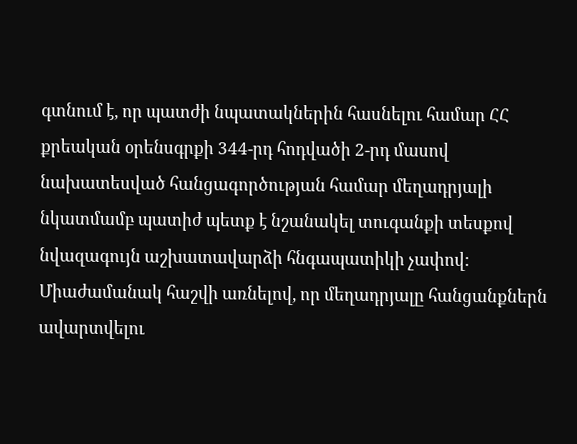գտնում է, որ պատժի նպատակներին հասնելու համար ՀՀ քրեական օրենսգրքի 344-րդ հոդվածի 2-րդ մասով նախատեսված հանցագործության համար մեղադրյալի նկատմամբ պատիժ պետք է նշանակել տուգանքի տեսքով նվազագույն աշխատավարձի հնգապատիկի չափով:
Միաժամանակ հաշվի առնելով, որ մեղադրյալը հանցանքներն ավարտվելու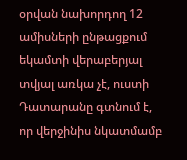օրվան նախորդող 12 ամիսների ընթացքում եկամտի վերաբերյալ տվյալ առկա չէ, ուստի Դատարանը գտնում է, որ վերջինիս նկատմամբ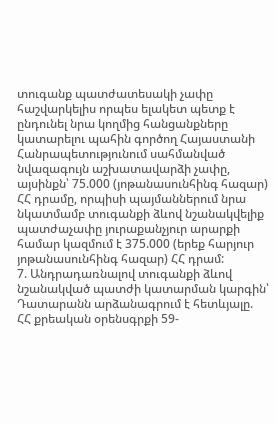տուգանք պատժատեսակի չափը հաշվարկելիս որպես ելակետ պետք է ընդունել նրա կողմից հանցանքները կատարելու պահին գործող Հայաստանի Հանրապետությունում սահմանված նվազագույն աշխատավարձի չափը, այսինքն՝ 75.000 (յոթանասունհինգ հազար) ՀՀ դրամը, որպիսի պայմաններում նրա նկատմամբ տուգանքի ձևով նշանակվելիք պատժաչափը յուրաքանչյուր արարքի համար կազմում է 375.000 (երեք հարյուր յոթանասունհինգ հազար) ՀՀ դրամ:
7. Անդրադառնալով տուգանքի ձևով նշանակված պատժի կատարման կարգին՝ Դատարանն արձանագրում է հետևյալը.
ՀՀ քրեական օրենսգրքի 59-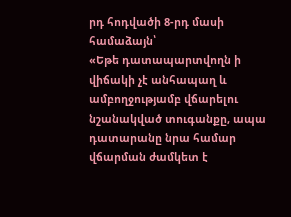րդ հոդվածի 8-րդ մասի համաձայն՝
«Եթե դատապարտվողն ի վիճակի չէ անհապաղ և ամբողջությամբ վճարելու նշանակված տուգանքը, ապա դատարանը նրա համար վճարման ժամկետ է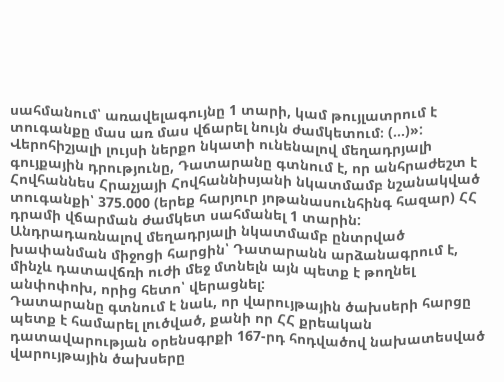սահմանում՝ առավելագույնը 1 տարի, կամ թույլատրում է տուգանքը մաս առ մաս վճարել նույն ժամկետում։ (...)»:
Վերոհիշյալի լույսի ներքո նկատի ունենալով մեղադրյալի գույքային դրությունը, Դատարանը գտնում է, որ անհրաժեշտ է Հովհաննես Հրաչյայի Հովհաննիսյանի նկատմամբ նշանակված տուգանքի՝ 375.000 (երեք հարյուր յոթանասունհինգ հազար) ՀՀ դրամի վճարման ժամկետ սահմանել 1 տարին:
Անդրադառնալով մեղադրյալի նկատմամբ ընտրված խափանման միջոցի հարցին՝ Դատարանն արձանագրում է, մինչև դատավճռի ուժի մեջ մտնելն այն պետք է թողնել անփոփոխ, որից հետո՝ վերացնել:
Դատարանը գտնում է նաև, որ վարույթային ծախսերի հարցը պետք է համարել լուծված, քանի որ ՀՀ քրեական դատավարության օրենսգրքի 167-րդ հոդվածով նախատեսված վարույթային ծախսերը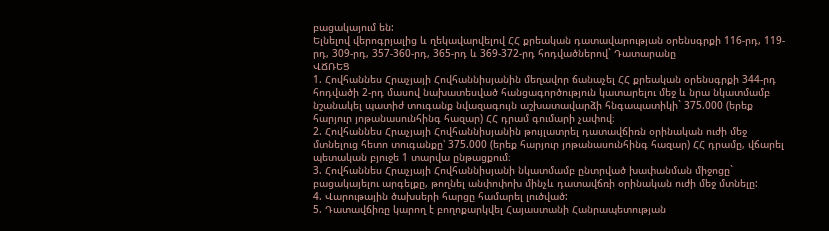բացակայում են:
Ելնելով վերոգրյալից և ղեկավարվելով ՀՀ քրեական դատավարության օրենսգրքի 116-րդ, 119-րդ, 309-րդ, 357-360-րդ, 365-րդ և 369-372-րդ հոդվածներով` Դատարանը
ՎՃՌԵՑ
1. Հովհաննես Հրաչյայի Հովհաննիսյանին մեղավոր ճանաչել ՀՀ քրեական օրենսգրքի 344-րդ հոդվածի 2-րդ մասով նախատեսված հանցագործություն կատարելու մեջ և նրա նկատմամբ նշանակել պատիժ տուգանք նվազագույն աշխատավարձի հնգապատիկի` 375.000 (երեք հարյուր յոթանասունհինգ հազար) ՀՀ դրամ գումարի չափով։
2. Հովհաննես Հրաչյայի Հովհաննիսյանին թույլատրել դատավճիռն օրինական ուժի մեջ մտնելուց հետո տուգանքը՝ 375.000 (երեք հարյուր յոթանասունհինգ հազար) ՀՀ դրամը, վճարել պետական բյուջե 1 տարվա ընթացքում։
3. Հովհաննես Հրաչյայի Հովհաննիսյանի նկատմամբ ընտրված խափանման միջոցը` բացակայելու արգելքը, թողնել անփոփոխ մինչև դատավճռի օրինական ուժի մեջ մտնելը:
4. Վարութային ծախսերի հարցը համարել լուծված:
5. Դատավճիռը կարող է բողոքարկվել Հայաստանի Հանրապետության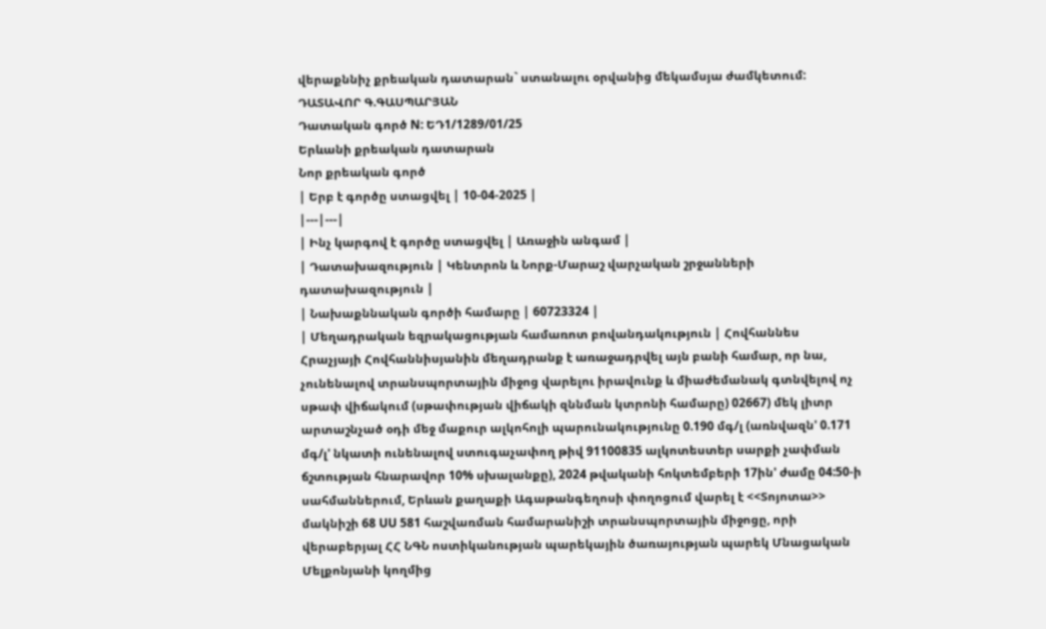վերաքննիչ քրեական դատարան` ստանալու օրվանից մեկամսյա ժամկետում:
ԴԱՏԱՎՈՐ Գ.ԳԱՍՊԱՐՅԱՆ
Դատական գործ N: ԵԴ1/1289/01/25
Երևանի քրեական դատարան
Նոր քրեական գործ
| Երբ է գործը ստացվել | 10-04-2025 |
|---|---|
| Ինչ կարգով է գործը ստացվել | Առաջին անգամ |
| Դատախազություն | Կենտրոն և Նորք-Մարաշ վարչական շրջանների դատախազություն |
| Նախաքննական գործի համարը | 60723324 |
| Մեղադրական եզրակացության համառոտ բովանդակություն | Հովհաննես Հրաչյայի Հովհաննիսյանին մեղադրանք է առաջադրվել այն բանի համար, որ նա, չունենալով տրանսպորտային միջոց վարելու իրավունք և միաժեմանակ գտնվելով ոչ սթափ վիճակում (սթափության վիճակի զննման կտրոնի համարը) 02667) մեկ լիտր արտաշնչած օդի մեջ մաքուր ալկոհոլի պարունակությունը 0.190 մգ/լ (առնվազն' 0.171 մգ/լ' նկատի ունենալով ստուգաչափող թիվ 91100835 ալկոտեստեր սարքի չափման ճշտության հնարավոր 10% սխալանքը), 2024 թվականի հոկտեմբերի 17ին' ժամը 04:50-ի սահմաններում, Երևան քաղաքի Ագաթանգեղոսի փողոցում վարել է <<Տոյոտա>> մակնիշի 68 UU 581 հաշվառման համարանիշի տրանսպորտային միջոցը, որի վերաբերյալ ՀՀ ՆԳՆ ոստիկանության պարեկային ծառայության պարեկ Մնացական Մելքոնյանի կողմից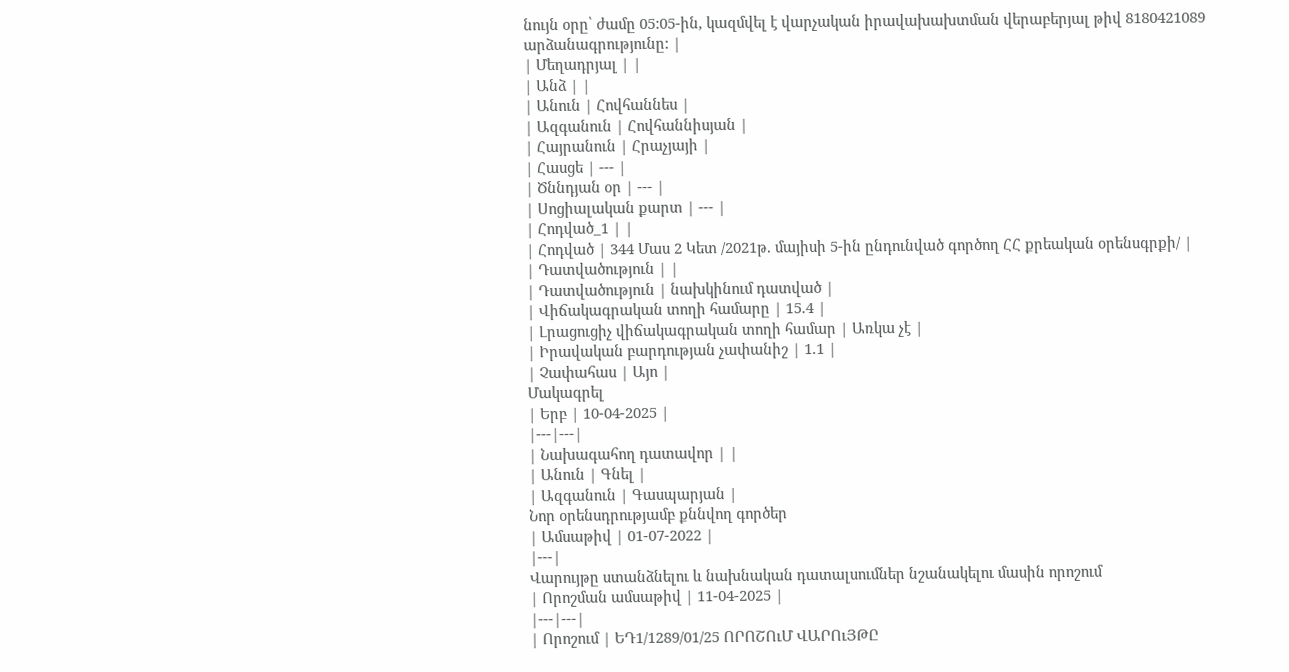նույն օրը՝ ժամը 05:05-ին, կազմվել է վարչական իրավախախտման վերաբերյալ թիվ 8180421089 արձանագրությունը: |
| Մեղադրյալ | |
| Անձ | |
| Անուն | Հովհաննես |
| Ազգանուն | Հովհաննիսյան |
| Հայրանուն | Հրաչյայի |
| Հասցե | --- |
| Ծննդյան օր | --- |
| Սոցիալական քարտ | --- |
| Հոդված_1 | |
| Հոդված | 344 Մաս 2 Կետ /2021թ. մայիսի 5-ին ընդունված գործող ՀՀ քրեական օրենսգրքի/ |
| Դատվածություն | |
| Դատվածություն | նախկինում դատված |
| Վիճակագրական տողի համարը | 15.4 |
| Լրացուցիչ վիճակագրական տողի համար | Առկա չէ |
| Իրավական բարդության չափանիշ | 1.1 |
| Չափահաս | Այո |
Մակագրել
| Երբ | 10-04-2025 |
|---|---|
| Նախագահող դատավոր | |
| Անուն | Գնել |
| Ազգանուն | Գասպարյան |
Նոր օրենսդրությամբ քննվող գործեր
| Ամսաթիվ | 01-07-2022 |
|---|
Վարույթը ստանձնելու և նախնական դատալսումներ նշանակելու մասին որոշում
| Որոշման ամսաթիվ | 11-04-2025 |
|---|---|
| Որոշում | ԵԴ1/1289/01/25 ՈՐՈՇՈւՄ ՎԱՐՈւՅԹԸ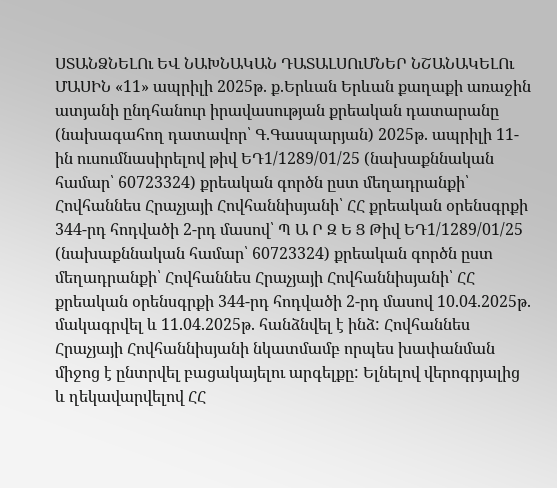ՍՏԱՆՁՆԵԼՈւ ԵՎ ՆԱԽՆԱԿԱՆ ԴԱՏԱԼՍՈւՄՆԵՐ ՆՇԱՆԱԿԵԼՈւ ՄԱՍԻՆ «11» ապրիլի 2025թ. ք.Երևան Երևան քաղաքի առաջին ատյանի ընդհանուր իրավասության քրեական դատարանը (նախագահող դատավոր՝ Գ.Գասպարյան) 2025թ. ապրիլի 11-ին ուսումնասիրելով թիվ ԵԴ1/1289/01/25 (նախաքննական համար՝ 60723324) քրեական գործն ըստ մեղադրանքի՝ Հովհաննես Հրաչյայի Հովհաննիսյանի՝ ՀՀ քրեական օրենսգրքի 344-րդ հոդվածի 2-րդ մասով՝ Պ Ա Ր Զ Ե Ց Թիվ ԵԴ1/1289/01/25 (նախաքննական համար՝ 60723324) քրեական գործն ըստ մեղադրանքի՝ Հովհաննես Հրաչյայի Հովհաննիսյանի՝ ՀՀ քրեական օրենսգրքի 344-րդ հոդվածի 2-րդ մասով 10.04.2025թ. մակագրվել և 11.04.2025թ. հանձնվել է ինձ: Հովհաննես Հրաչյայի Հովհաննիսյանի նկատմամբ որպես խափանման միջոց է ընտրվել բացակայելու արգելքը: Ելնելով վերոգրյալից և ղեկավարվելով ՀՀ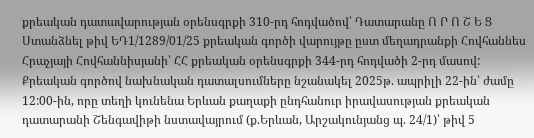քրեական դատավարության օրենսգրքի 310-րդ հոդվածով՝ Դատարանը Ո Ր Ո Շ Ե Ց Ստանձնել թիվ ԵԴ1/1289/01/25 քրեական գործի վարույթը ըստ մեղադրանքի Հովհաննես Հրաչյայի Հովհաննիսյանի՝ ՀՀ քրեական օրենսգրքի 344-րդ հոդվածի 2-րդ մասով: Քրեական գործով նախնական դատալսումները նշանակել 2025թ. ապրիլի 22-ին՝ ժամը 12:00-ին, որը տեղի կունենա Երևան քաղաքի ընդհանուր իրավասության քրեական դատարանի Շենգավիթի նստավայրում (ք.Երևան, Արշակունյանց պ. 24/1)՝ թիվ 5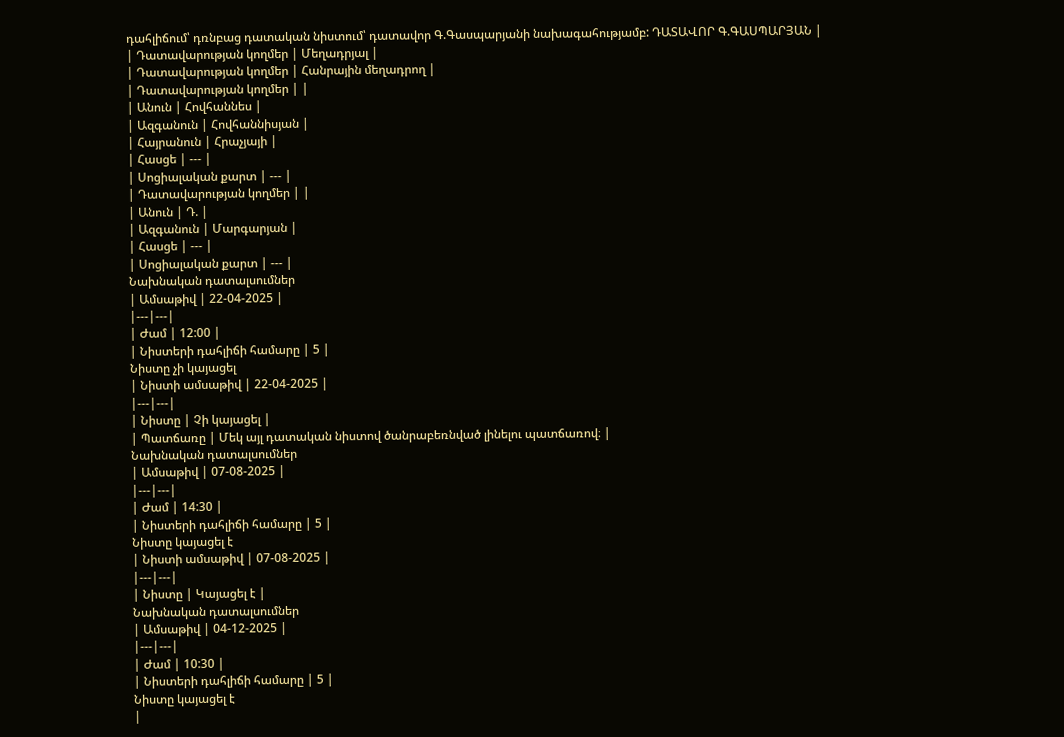դահլիճում՝ դռնբաց դատական նիստում՝ դատավոր Գ.Գասպարյանի նախագահությամբ: ԴԱՏԱՎՈՐ Գ.ԳԱՍՊԱՐՅԱՆ |
| Դատավարության կողմեր | Մեղադրյալ |
| Դատավարության կողմեր | Հանրային մեղադրող |
| Դատավարության կողմեր | |
| Անուն | Հովհաննես |
| Ազգանուն | Հովհաննիսյան |
| Հայրանուն | Հրաչյայի |
| Հասցե | --- |
| Սոցիալական քարտ | --- |
| Դատավարության կողմեր | |
| Անուն | Դ. |
| Ազգանուն | Մարգարյան |
| Հասցե | --- |
| Սոցիալական քարտ | --- |
Նախնական դատալսումներ
| Ամսաթիվ | 22-04-2025 |
|---|---|
| Ժամ | 12:00 |
| Նիստերի դահլիճի համարը | 5 |
Նիստը չի կայացել
| Նիստի ամսաթիվ | 22-04-2025 |
|---|---|
| Նիստը | Չի կայացել |
| Պատճառը | Մեկ այլ դատական նիստով ծանրաբեռնված լինելու պատճառով։ |
Նախնական դատալսումներ
| Ամսաթիվ | 07-08-2025 |
|---|---|
| Ժամ | 14:30 |
| Նիստերի դահլիճի համարը | 5 |
Նիստը կայացել է
| Նիստի ամսաթիվ | 07-08-2025 |
|---|---|
| Նիստը | Կայացել է |
Նախնական դատալսումներ
| Ամսաթիվ | 04-12-2025 |
|---|---|
| Ժամ | 10:30 |
| Նիստերի դահլիճի համարը | 5 |
Նիստը կայացել է
|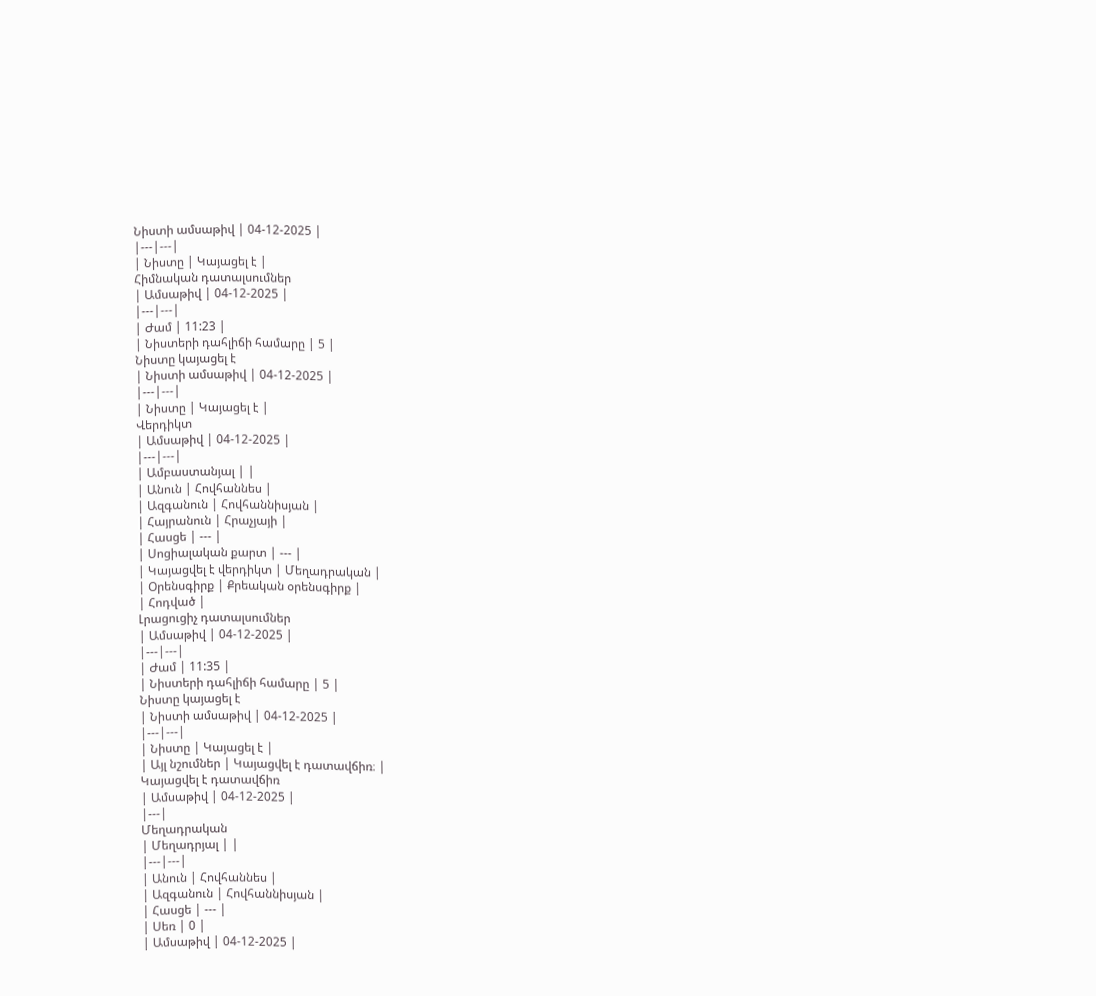Նիստի ամսաթիվ | 04-12-2025 |
|---|---|
| Նիստը | Կայացել է |
Հիմնական դատալսումներ
| Ամսաթիվ | 04-12-2025 |
|---|---|
| Ժամ | 11:23 |
| Նիստերի դահլիճի համարը | 5 |
Նիստը կայացել է
| Նիստի ամսաթիվ | 04-12-2025 |
|---|---|
| Նիստը | Կայացել է |
Վերդիկտ
| Ամսաթիվ | 04-12-2025 |
|---|---|
| Ամբաստանյալ | |
| Անուն | Հովհաննես |
| Ազգանուն | Հովհաննիսյան |
| Հայրանուն | Հրաչյայի |
| Հասցե | --- |
| Սոցիալական քարտ | --- |
| Կայացվել է վերդիկտ | Մեղադրական |
| Օրենսգիրք | Քրեական օրենսգիրք |
| Հոդված |
Լրացուցիչ դատալսումներ
| Ամսաթիվ | 04-12-2025 |
|---|---|
| Ժամ | 11:35 |
| Նիստերի դահլիճի համարը | 5 |
Նիստը կայացել է
| Նիստի ամսաթիվ | 04-12-2025 |
|---|---|
| Նիստը | Կայացել է |
| Այլ նշումներ | Կայացվել է դատավճիռ։ |
Կայացվել է դատավճիռ
| Ամսաթիվ | 04-12-2025 |
|---|
Մեղադրական
| Մեղադրյալ | |
|---|---|
| Անուն | Հովհաննես |
| Ազգանուն | Հովհաննիսյան |
| Հասցե | --- |
| Սեռ | 0 |
| Ամսաթիվ | 04-12-2025 |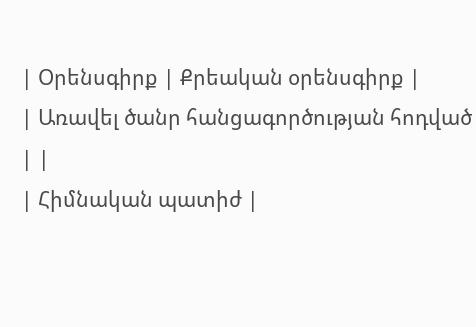| Օրենսգիրք | Քրեական օրենսգիրք |
| Առավել ծանր հանցագործության հոդված | |
| Հիմնական պատիժ |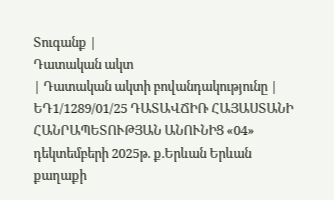Տուգանք |
Դատական ակտ
| Դատական ակտի բովանդակությունը | ԵԴ1/1289/01/25 ԴԱՏԱՎՃԻՌ ՀԱՅԱՍՏԱՆԻ ՀԱՆՐԱՊԵՏՈՒԹՅԱՆ ԱՆՈՒՆԻՑ «04» դեկտեմբերի 2025թ. ք.Երևան Երևան քաղաքի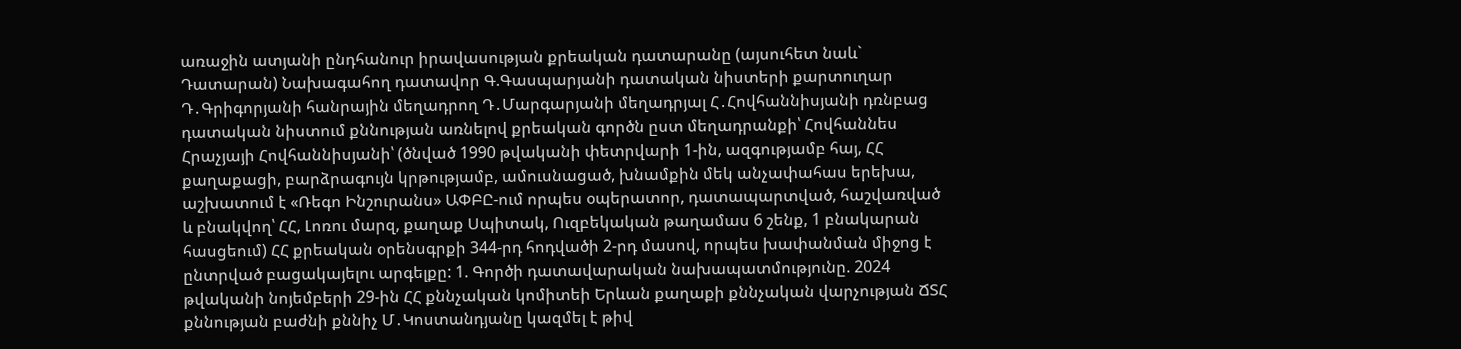առաջին ատյանի ընդհանուր իրավասության քրեական դատարանը (այսուհետ նաև` Դատարան) Նախագահող դատավոր Գ.Գասպարյանի դատական նիստերի քարտուղար Դ․Գրիգորյանի հանրային մեղադրող Դ․Մարգարյանի մեղադրյալ Հ․Հովհաննիսյանի դռնբաց դատական նիստում քննության առնելով քրեական գործն ըստ մեղադրանքի՝ Հովհաննես Հրաչյայի Հովհաննիսյանի՝ (ծնված 1990 թվականի փետրվարի 1-ին, ազգությամբ հայ, ՀՀ քաղաքացի, բարձրագույն կրթությամբ, ամուսնացած, խնամքին մեկ անչափահաս երեխա, աշխատում է «Ռեգո Ինշուրանս» ԱՓԲԸ-ում որպես օպերատոր, դատապարտված, հաշվառված և բնակվող՝ ՀՀ, Լոռու մարզ, քաղաք Սպիտակ, Ուզբեկական թաղամաս 6 շենք, 1 բնակարան հասցեում) ՀՀ քրեական օրենսգրքի 344-րդ հոդվածի 2-րդ մասով, որպես խափանման միջոց է ընտրված բացակայելու արգելքը: 1. Գործի դատավարական նախապատմությունը. 2024 թվականի նոյեմբերի 29-ին ՀՀ քննչական կոմիտեի Երևան քաղաքի քննչական վարչության ՃՏՀ քննության բաժնի քննիչ Մ․Կոստանդյանը կազմել է թիվ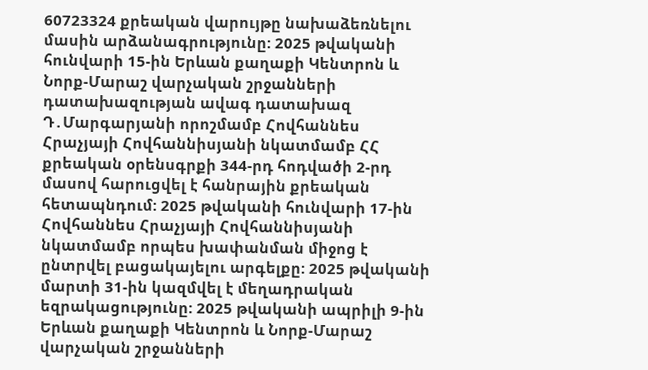60723324 քրեական վարույթը նախաձեռնելու մասին արձանագրությունը: 2025 թվականի հունվարի 15-ին Երևան քաղաքի Կենտրոն և Նորք-Մարաշ վարչական շրջանների դատախազության ավագ դատախազ Դ․Մարգարյանի որոշմամբ Հովհաննես Հրաչյայի Հովհաննիսյանի նկատմամբ ՀՀ քրեական օրենսգրքի 344-րդ հոդվածի 2-րդ մասով հարուցվել է հանրային քրեական հետապնդում: 2025 թվականի հունվարի 17-ին Հովհաննես Հրաչյայի Հովհաննիսյանի նկատմամբ որպես խափանման միջոց է ընտրվել բացակայելու արգելքը: 2025 թվականի մարտի 31-ին կազմվել է մեղադրական եզրակացությունը: 2025 թվականի ապրիլի 9-ին Երևան քաղաքի Կենտրոն և Նորք-Մարաշ վարչական շրջանների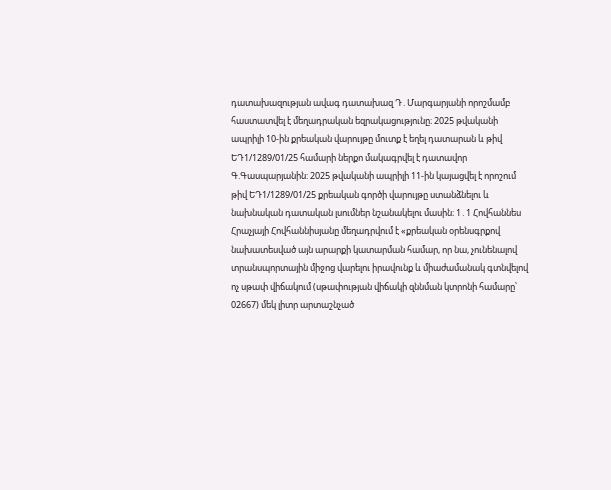դատախազության ավագ դատախազ Դ․Մարգարյանի որոշմամբ հաստատվել է մեղադրական եզրակացությունը։ 2025 թվականի ապրիլի 10-ին քրեական վարույթը մուտք է եղել դատարան և թիվ ԵԴ1/1289/01/25 համարի ներքո մակագրվել է դատավոր Գ.Գասպարյանին: 2025 թվականի ապրիլի 11-ին կայացվել է որոշում թիվ ԵԴ1/1289/01/25 քրեական գործի վարույթը ստանձնելու և նախնական դատական լսումներ նշանակելու մասին։ 1․1 Հովհաննես Հրաչյայի Հովհաննիսյանը մեղադրվում է «քրեական օրենսգրքով նախատեսված այն արարքի կատարման համար, որ նա, չունենալով տրանսպորտային միջոց վարելու իրավունք և միաժամանակ գտնվելով ոչ սթափ վիճակում (սթափության վիճակի զննման կտրոնի համարը՝ 02667) մեկ լիտր արտաշնչած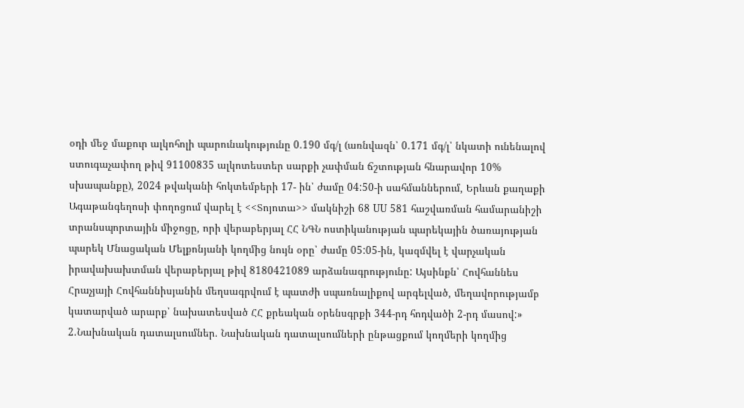օդի մեջ մաքուր ալկոհոլի պարունակությունը 0.190 մգ/լ (առնվազն՝ 0.171 մգ/լ՝ նկատի ունենալով ստուգաչափող թիվ 91100835 ալկոտեստեր սարքի չափման ճշտության հնարավոր 10% սխապանքը), 2024 թվականի հոկտեմբերի 17- ին՝ ժամը 04:50-ի սահմաններում, Երևան քաղաքի Ագաթանգեղոսի փողոցում վարել է <<Տոյոտա>> մակնիշի 68 UU 581 հաշվառման համարանիշի տրանսպորտային միջոցը, որի վերաբերյալ ՀՀ ՆԳՆ ոստիկանության պարեկային ծառայության պարեկ Մնացական Մելքոնյանի կողմից նույն օրը՝ ժամը 05:05-ին, կազմվել է վարչական իրավախախտման վերաբերյալ թիվ 8180421089 արձանագրությունը: Այսինքն՝ Հովհաննես Հրաչյայի Հովհաննիսյանին մեղսագրվում է պատժի սպառնալիքով արգելված, մեղավորությամբ կատարված արարք՝ նախատեսված ՀՀ քրեական օրենսգրքի 344-րդ հոդվածի 2-րդ մասով:» 2.Նախնական դատալսումներ. Նախնական դատալսումների ընթացքում կողմերի կողմից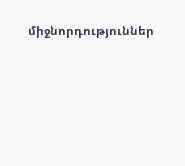միջնորդություններ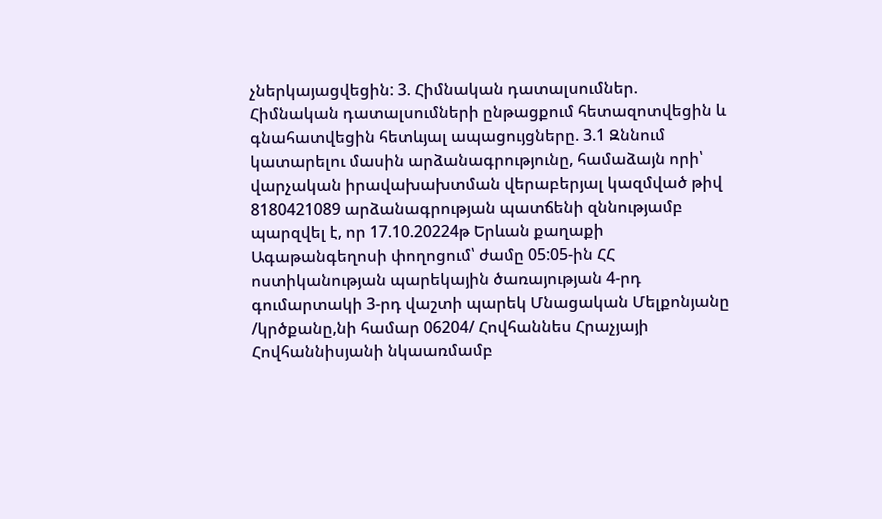չներկայացվեցին: 3. Հիմնական դատալսումներ. Հիմնական դատալսումների ընթացքում հետազոտվեցին և գնահատվեցին հետևյալ ապացույցները. 3.1 Զննում կատարելու մասին արձանագրությունը, համաձայն որի՝ վարչական իրավախախտման վերաբերյալ կազմված թիվ 8180421089 արձանագրության պատճենի զննությամբ պարզվել է, որ 17.10.20224թ Երևան քաղաքի Ագաթանգեղոսի փողոցում՝ ժամը 05:05-ին ՀՀ ոստիկանության պարեկային ծառայության 4-րդ գումարտակի 3-րդ վաշտի պարեկ Մնացական Մելքոնյանը /կրծքանը,նի համար 06204/ Հովհաննես Հրաչյայի Հովհաննիսյանի նկաառմամբ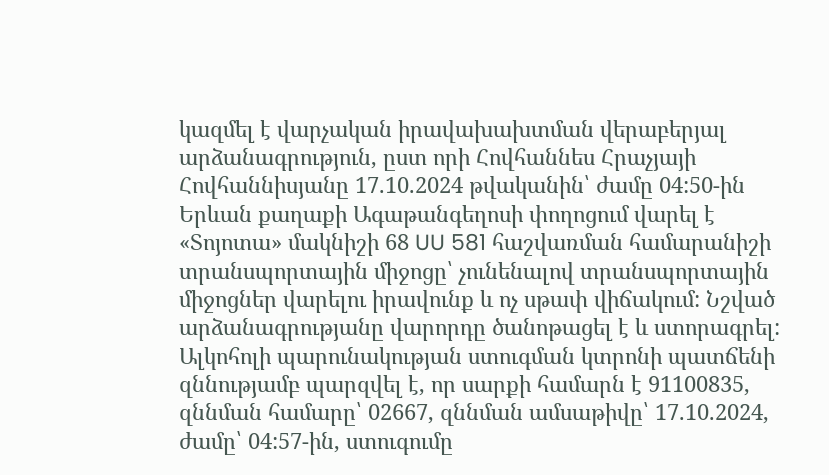կազմել է վարչական իրավախախտման վերաբերյալ արձանագրություն, ըստ որի Հովհաննես Հրաչյայի Հովհաննիսյանը 17.10.2024 թվականին՝ ժամը 04:50-ին Երևան քաղաքի Ագաթանգեղոսի փողոցում վարել է «Տոյոտա» մակնիշի 68 UU 581 հաշվառման համարանիշի տրանսպորտային միջոցը՝ չունենալով տրանսպորտային միջոցներ վարելու իրավունք և ոչ սթափ վիճակում: Նշված արձանագրությանը վարորդը ծանոթացել է և ստորագրել: Ալկոհոլի պարունակության ստուգման կտրոնի պատճենի զննությամբ պարզվել է, որ սարքի համարն է 91100835, զննման համարը՝ 02667, զննման ամսաթիվը՝ 17.10.2024, ժամը՝ 04:57-ին, ստուգումը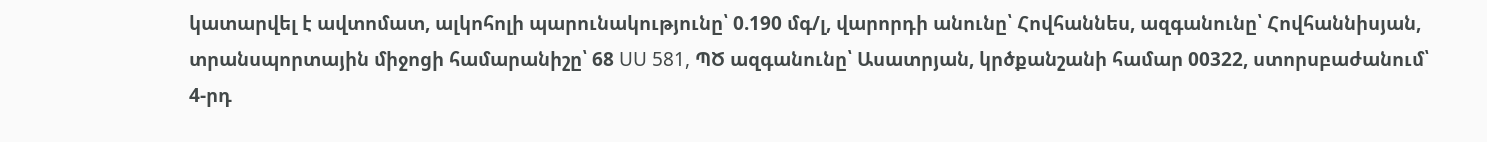կատարվել է ավտոմատ, ալկոհոլի պարունակությունը՝ 0.190 մգ/լ, վարորդի անունը՝ Հովհաննես, ազգանունը՝ Հովհաննիսյան, տրանսպորտային միջոցի համարանիշը՝ 68 UU 581, ՊԾ ազգանունը՝ Ասատրյան, կրծքանշանի համար 00322, ստորսբաժանում՝ 4-րդ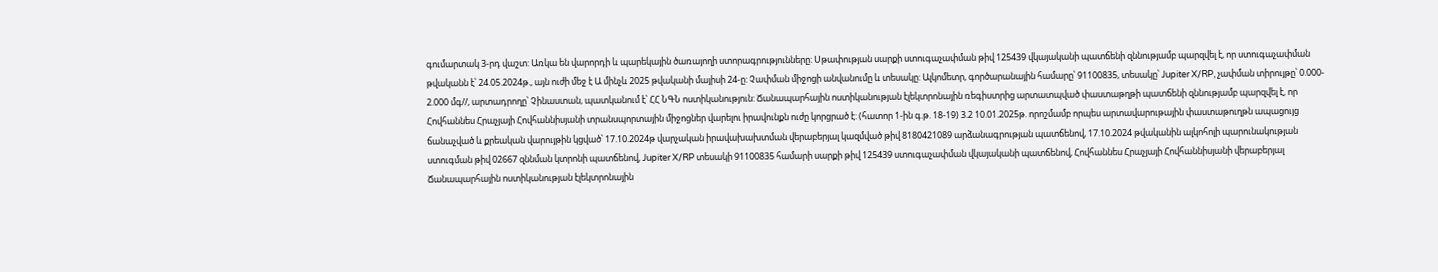գումարտակ 3-րդ վաշտ: Առկա են վարորդի և պարեկային ծառայողի ստորագրությունները: Սթափության սարքի ստուգաչափման թիվ 125439 վկայականի պատճենի զննությամբ պարզվել է, որ ստուգաչափման թվականն է՝ 24.05.2024թ., այն ուժի մեջ է Ա մինչև 2025 թվականի մայիսի 24-ը: Չափման միջոցի անվանումը և տեսակը: Ալկոմետր, գործարանային համարը՝ 91100835, տեսակը՝ Jupiter X/RP, չափման տիրույթը՝ 0.000- 2.000 մգ//, արտադրողը՝ Չինաստան, պատկանում է՝ ՀՀ ՆԳՆ ոստիկանություն: Ճանապարհային ոստիկանության էլեկտրոնային ռեգիստրից արտատպված փաստաթղթի պատճենի զննությամբ պարզվել է, որ Հովհաննես Հրաչյայի Հովհաննիսյանի տրանսպորտային միջոցներ վարելու իրավունքն ուժը կորցրած է: (հատոր 1-ին գ.թ. 18-19) 3.2 10.01.2025թ. որոշմամբ որպես արտավարութային փաստաթուղթն ապացույց ճանաչված և քրեական վարույթին կցված՝ 17.10.2024թ վարչական իրավախախտման վերաբերյալ կազմված թիվ 8180421089 արձանագրության պատճենով, 17.10.2024 թվականին ալկոհոլի պարունակության ստուգման թիվ 02667 զննման կտրոնի պատճենով, Jupiter X/RP տեսակի 91100835 համարի սարքի թիվ 125439 ստուգաչափման վկայականի պատճենով, Հովհաննես Հրաչյայի Հովհաննիսյանի վերաբերյալ Ճանապարհային ոստիկանության էլեկտրոնային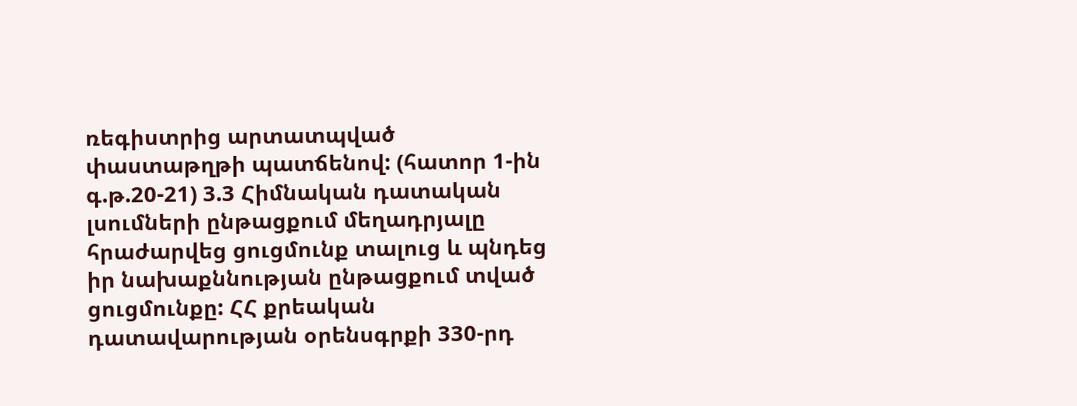ռեգիստրից արտատպված փաստաթղթի պատճենով: (հատոր 1-ին գ.թ.20-21) 3.3 Հիմնական դատական լսումների ընթացքում մեղադրյալը հրաժարվեց ցուցմունք տալուց և պնդեց իր նախաքննության ընթացքում տված ցուցմունքը: ՀՀ քրեական դատավարության օրենսգրքի 330-րդ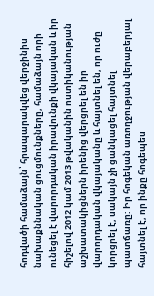հոդվածի համաձայն՝ հրապարակվեց վերջինիս նախաքննական ցուցմունքները, համաձայն որի ունեցել է վարորդական իրավունքի վկայական և իր հիշելով 2012 կամ 2013 թվականին ոստիկանության աշխատակիցներն իրենից վերցրել են իր վարորդական վկայականը և հայտնել են, որ ուժը կորցրել է, սակայն չի ցանկացել հայտնել պատճառը: Իր հոգեկան առողջության վերաբերյալ հայտնել է, որ ինքը հոգեպես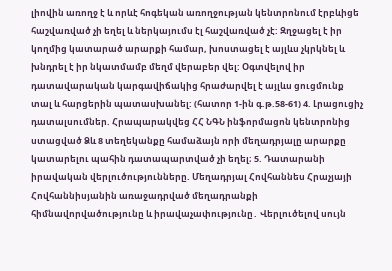լիովին առողջ է և որևէ հոգեկան առողջության կենտրոնում էրբևիցե հաշվառված չի եղել և ներկայումս էլ հաշվառված չէ: Զղջացել է իր կողմից կատարած արարքի համար, խոստացել է այլևս չկրկնել և խնդրել է իր նկատմամբ մեղմ վերաբեր վել: Օգտվելով իր դատավարական կարգավիճակից հրաժարվել է այլևս ցուցմունք տալ և հարցերին պատասխանել: (հատոր 1-ին գ.թ.58-61) 4. Լրացուցիչ դատալսումներ. Հրապարակվեց ՀՀ ՆԳՆ ինֆորմացոն կենտրոնից ստացված Ձև 8 տեղեկանքը համաձայն որի մեղադրյալը արարքը կատարելու պահին դատապարտված չի եղել։ 5. Դատարանի իրավական վերլուծությունները. Մեղադրյալ Հովհաննես Հրաչյայի Հովհաննիսյանին առաջադրված մեղադրանքի հիմնավորվածությունը և իրավաչափությունը․ Վերլուծելով սույն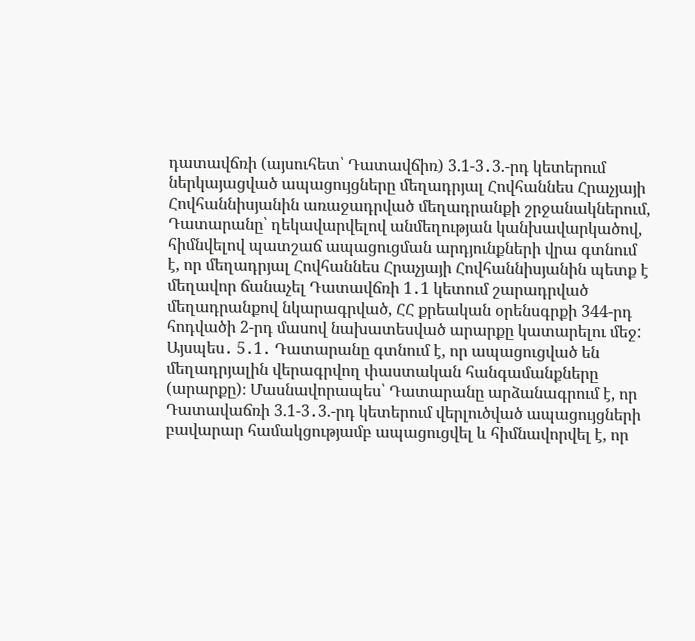դատավճռի (այսուհետ՝ Դատավճիռ) 3.1-3․3.-րդ կետերում ներկայացված ապացույցները մեղադրյալ Հովհաննես Հրաչյայի Հովհաննիսյանին առաջադրված մեղադրանքի շրջանակներում, Դատարանը՝ ղեկավարվելով անմեղության կանխավարկածով, հիմնվելով պատշաճ ապացուցման արդյունքների վրա գտնում է, որ մեղադրյալ Հովհաննես Հրաչյայի Հովհաննիսյանին պետք է մեղավոր ճանաչել Դատավճռի 1․1 կետում շարադրված մեղադրանքով նկարագրված, ՀՀ քրեական օրենսգրքի 344-րդ հոդվածի 2-րդ մասով նախատեսված արարքը կատարելու մեջ: Այսպես․ 5․1․ Դատարանը գտնում է, որ ապացուցված են մեղադրյալին վերագրվող փաստական հանգամանքները (արարքը)։ Մասնավորապես՝ Դատարանը արձանագրում է, որ Դատավաճռի 3.1-3․3.-րդ կետերում վերլուծված ապացույցների բավարար համակցությամբ ապացուցվել և հիմնավորվել է, որ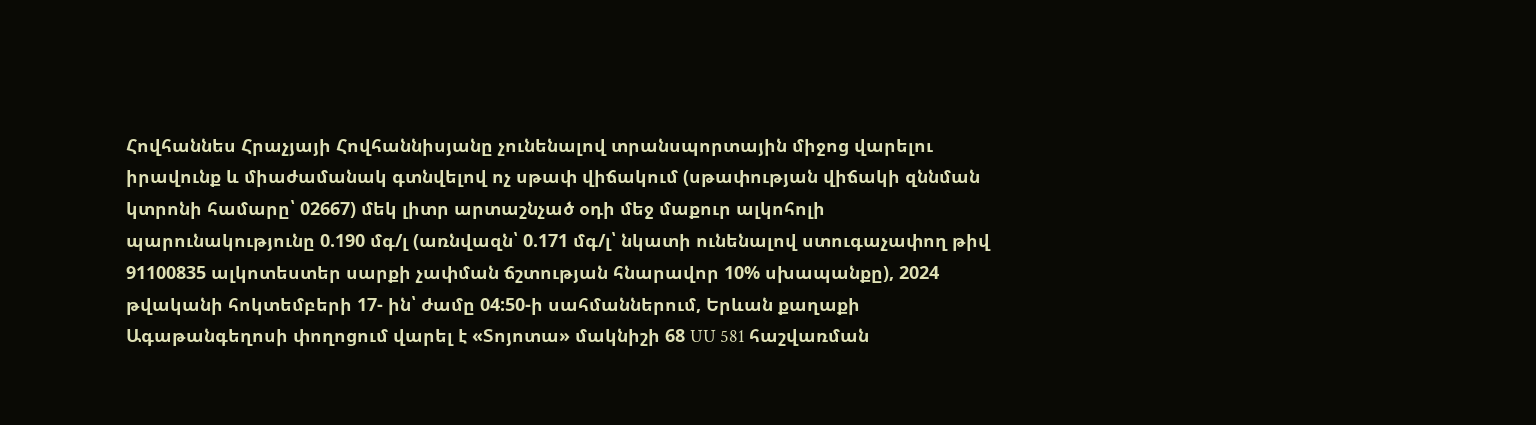Հովհաննես Հրաչյայի Հովհաննիսյանը չունենալով տրանսպորտային միջոց վարելու իրավունք և միաժամանակ գտնվելով ոչ սթափ վիճակում (սթափության վիճակի զննման կտրոնի համարը՝ 02667) մեկ լիտր արտաշնչած օդի մեջ մաքուր ալկոհոլի պարունակությունը 0.190 մգ/լ (առնվազն՝ 0.171 մգ/լ՝ նկատի ունենալով ստուգաչափող թիվ 91100835 ալկոտեստեր սարքի չափման ճշտության հնարավոր 10% սխապանքը), 2024 թվականի հոկտեմբերի 17- ին՝ ժամը 04:50-ի սահմաններում, Երևան քաղաքի Ագաթանգեղոսի փողոցում վարել է «Տոյոտա» մակնիշի 68 UU 581 հաշվառման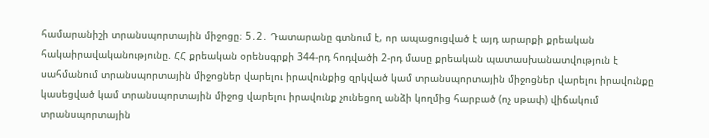համարանիշի տրանսպորտային միջոցը։ 5․2․ Դատարանը գտնում է, որ ապացուցված է այդ արարքի քրեական հակաիրավականությունը. ՀՀ քրեական օրենսգրքի 344-րդ հոդվածի 2-րդ մասը քրեական պատասխանատվություն է սահմանում տրանսպորտային միջոցներ վարելու իրավունքից զրկված կամ տրանսպորտային միջոցներ վարելու իրավունքը կասեցված կամ տրանսպորտային միջոց վարելու իրավունք չունեցող անձի կողմից հարբած (ոչ սթափ) վիճակում տրանսպորտային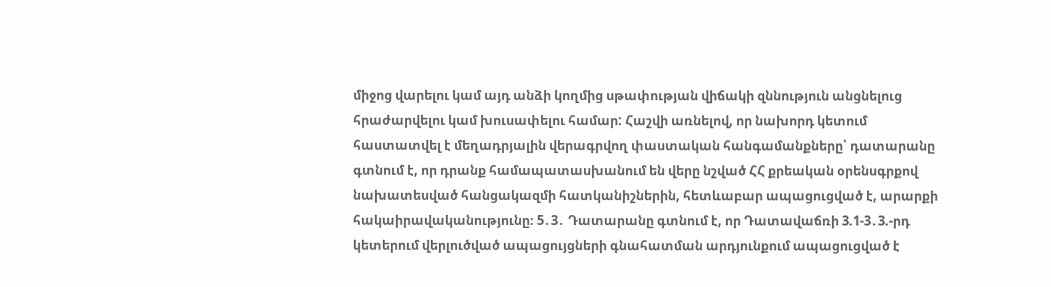միջոց վարելու կամ այդ անձի կողմից սթափության վիճակի զննություն անցնելուց հրաժարվելու կամ խուսափելու համար: Հաշվի առնելով, որ նախորդ կետում հաստատվել է մեղադրյալին վերագրվող փաստական հանգամանքները՝ դատարանը գտնում է, որ դրանք համապատասխանում են վերը նշված ՀՀ քրեական օրենսգրքով նախատեսված հանցակազմի հատկանիշներին, հետևաբար ապացուցված է, արարքի հակաիրավականությունը։ 5․3․ Դատարանը գտնում է, որ Դատավաճռի 3.1-3․3.-րդ կետերում վերլուծված ապացույցների գնահատման արդյունքում ապացուցված է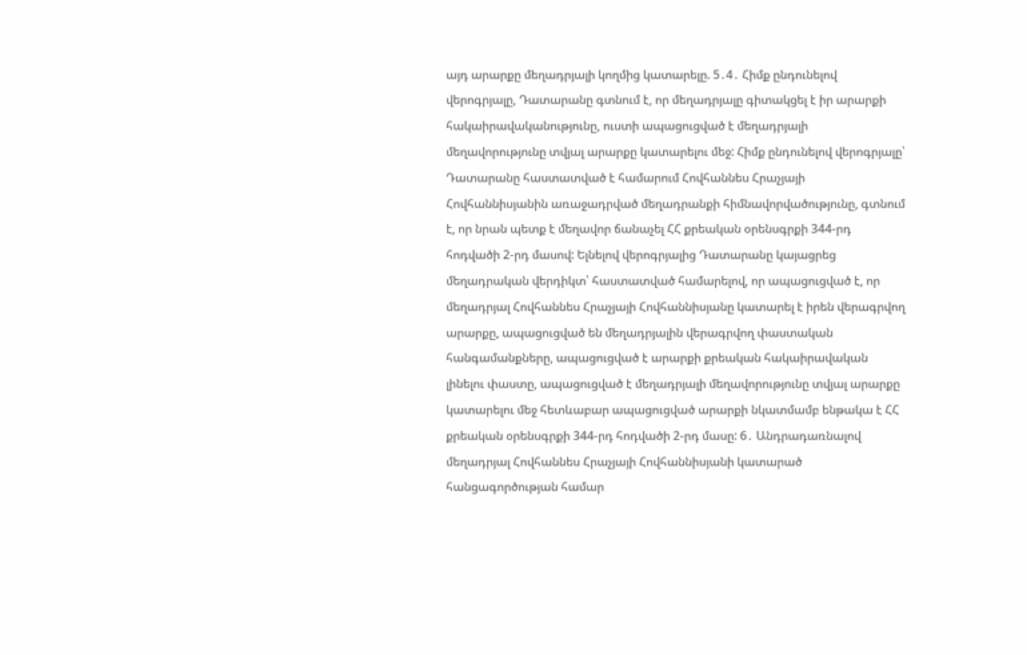այդ արարքը մեղադրյալի կողմից կատարելը. 5․4․ Հիմք ընդունելով վերոգրյալը, Դատարանը գտնում է, որ մեղադրյալը գիտակցել է իր արարքի հակաիրավականությունը, ուստի ապացուցված է մեղադրյալի մեղավորությունը տվյալ արարքը կատարելու մեջ: Հիմք ընդունելով վերոգրյալը՝ Դատարանը հաստատված է համարում Հովհաննես Հրաչյայի Հովհաննիսյանին առաջադրված մեղադրանքի հիմնավորվածությունը, գտնում է, որ նրան պետք է մեղավոր ճանաչել ՀՀ քրեական օրենսգրքի 344-րդ հոդվածի 2-րդ մասով: Ելնելով վերոգրյալից Դատարանը կայացրեց մեղադրական վերդիկտ՝ հաստատված համարելով, որ ապացուցված է, որ մեղադրյալ Հովհաննես Հրաչյայի Հովհաննիսյանը կատարել է իրեն վերագրվող արարքը, ապացուցված են մեղադրյալին վերագրվող փաստական հանգամանքները, ապացուցված է արարքի քրեական հակաիրավական լինելու փաստը, ապացուցված է մեղադրյալի մեղավորությունը տվյալ արարքը կատարելու մեջ հետևաբար ապացուցված արարքի նկատմամբ ենթակա է ՀՀ քրեական օրենսգրքի 344-րդ հոդվածի 2-րդ մասը: 6․ Անդրադառնալով մեղադրյալ Հովհաննես Հրաչյայի Հովհաննիսյանի կատարած հանցագործության համար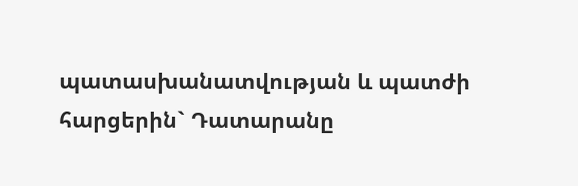պատասխանատվության և պատժի հարցերին` Դատարանը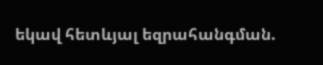եկավ հետևյալ եզրահանգման.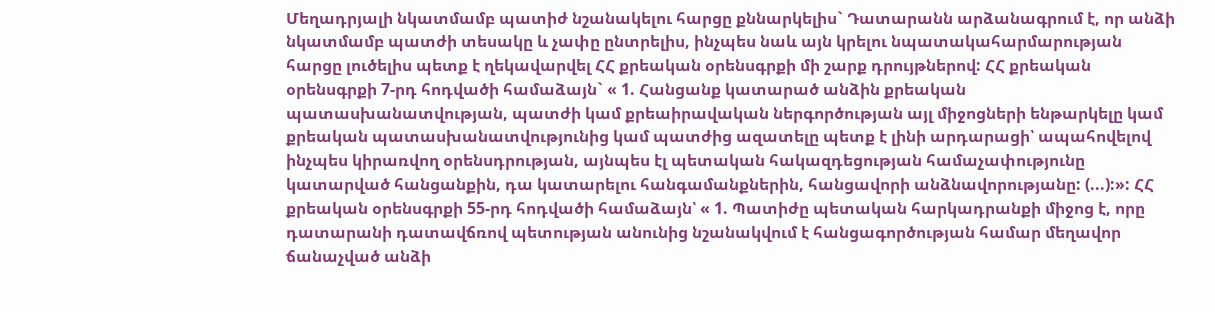Մեղադրյալի նկատմամբ պատիժ նշանակելու հարցը քննարկելիս` Դատարանն արձանագրում է, որ անձի նկատմամբ պատժի տեսակը և չափը ընտրելիս, ինչպես նաև այն կրելու նպատակահարմարության հարցը լուծելիս պետք է ղեկավարվել ՀՀ քրեական օրենսգրքի մի շարք դրույթներով: ՀՀ քրեական օրենսգրքի 7-րդ հոդվածի համաձայն` « 1. Հանցանք կատարած անձին քրեական պատասխանատվության, պատժի կամ քրեաիրավական ներգործության այլ միջոցների ենթարկելը կամ քրեական պատասխանատվությունից կամ պատժից ազատելը պետք է լինի արդարացի՝ ապահովելով ինչպես կիրառվող օրենսդրության, այնպես էլ պետական հակազդեցության համաչափությունը կատարված հանցանքին, դա կատարելու հանգամանքներին, հանցավորի անձնավորությանը: (...):»: ՀՀ քրեական օրենսգրքի 55-րդ հոդվածի համաձայն՝ « 1. Պատիժը պետական հարկադրանքի միջոց է, որը դատարանի դատավճռով պետության անունից նշանակվում է հանցագործության համար մեղավոր ճանաչված անձի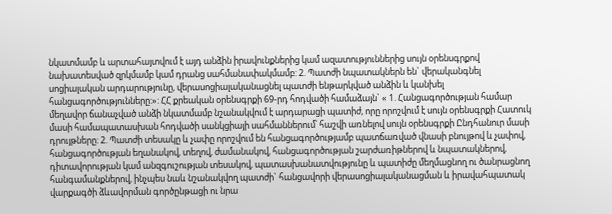նկատմամբ և արտահայտվում է այդ անձին իրավունքներից կամ ազատություններից սույն օրենսգրքով նախատեսված զրկմամբ կամ դրանց սահմանափակմամբ: 2. Պատժի նպատակներն են` վերականգնել սոցիալական արդարությունը, վերասոցիալականացնել պատժի ենթարկված անձին և կանխել հանցագործությունները:»: ՀՀ քրեական օրենսգրքի 69-րդ հոդվածի համաձայն` « 1. Հանցագործության համար մեղավոր ճանաչված անձի նկատմամբ նշանակվում է արդարացի պատիժ, որը որոշվում է սույն օրենսգրքի Հատուկ մասի համապատասխան հոդվածի սանկցիայի սահմաններում՝ հաշվի առնելով սույն օրենսգրքի Ընդհանուր մասի դրույթները: 2. Պատժի տեսակը և չափը որոշվում են հանցագործությամբ պատճառված վնասի բնույթով և չափով, հանցագործության եղանակով, տեղով, ժամանակով, հանցագործության շարժառիթներով և նպատակներով, դիտավորության կամ անզգուշության տեսակով, պատասխանատվությունը և պատիժը մեղմացնող ու ծանրացնող հանգամանքներով, ինչպես նաև նշանակվող պատժի` հանցավորի վերասոցիալականացման և իրավահպատակ վարքագծի ձևավորման գործընթացի ու նրա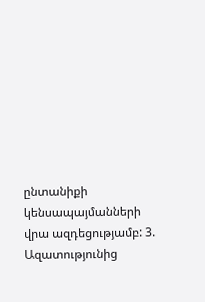ընտանիքի կենսապայմանների վրա ազդեցությամբ: 3. Ազատությունից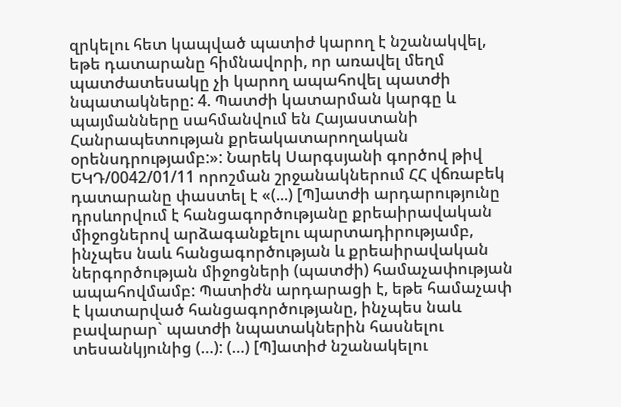զրկելու հետ կապված պատիժ կարող է նշանակվել, եթե դատարանը հիմնավորի, որ առավել մեղմ պատժատեսակը չի կարող ապահովել պատժի նպատակները: 4. Պատժի կատարման կարգը և պայմանները սահմանվում են Հայաստանի Հանրապետության քրեակատարողական օրենսդրությամբ:»: Նարեկ Սարգսյանի գործով թիվ ԵԿԴ/0042/01/11 որոշման շրջանակներում ՀՀ վճռաբեկ դատարանը փաստել է «(...) [Պ]ատժի արդարությունը դրսևորվում է հանցագործությանը քրեաիրավական միջոցներով արձագանքելու պարտադիրությամբ, ինչպես նաև հանցագործության և քրեաիրավական ներգործության միջոցների (պատժի) համաչափության ապահովմամբ: Պատիժն արդարացի է, եթե համաչափ է կատարված հանցագործությանը, ինչպես նաև բավարար` պատժի նպատակներին հասնելու տեսանկյունից (…): (…) [Պ]ատիժ նշանակելու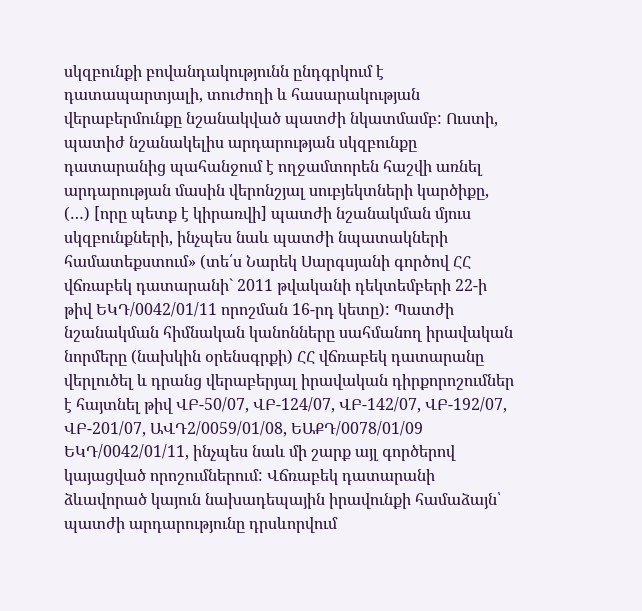սկզբունքի բովանդակությունն ընդգրկում է դատապարտյալի, տուժողի և հասարակության վերաբերմունքը նշանակված պատժի նկատմամբ: Ուստի, պատիժ նշանակելիս արդարության սկզբունքը դատարանից պահանջում է ողջամտորեն հաշվի առնել արդարության մասին վերոնշյալ սուբյեկտների կարծիքը, (…) [որը պետք է կիրառվի] պատժի նշանակման մյուս սկզբունքների, ինչպես նաև պատժի նպատակների համատեքստում» (տե՛ս Նարեկ Սարգսյանի գործով ՀՀ վճռաբեկ դատարանի` 2011 թվականի դեկտեմբերի 22-ի թիվ ԵԿԴ/0042/01/11 որոշման 16-րդ կետը): Պատժի նշանակման հիմնական կանոնները սահմանող իրավական նորմերը (նախկին օրենսգրքի) ՀՀ վճռաբեկ դատարանը վերլուծել և դրանց վերաբերյալ իրավական դիրքորոշումներ է հայտնել թիվ ՎԲ-50/07, ՎԲ-124/07, ՎԲ-142/07, ՎԲ-192/07, ՎԲ-201/07, ԱՎԴ2/0059/01/08, ԵԱՔԴ/0078/01/09 ԵԿԴ/0042/01/11, ինչպես նաև մի շարք այլ գործերով կայացված որոշումներում: Վճռաբեկ դատարանի ձևավորած կայուն նախադեպային իրավունքի համաձայն՝ պատժի արդարությունը դրսևորվում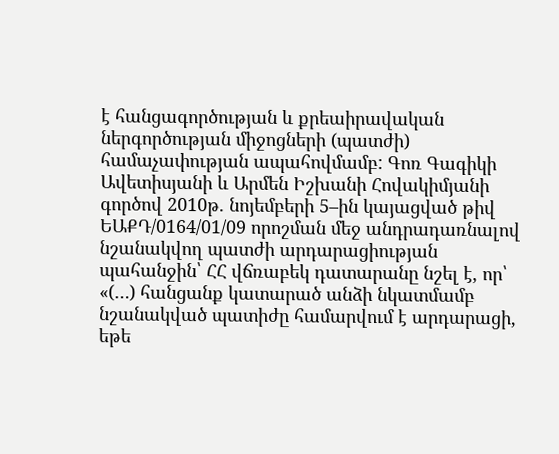է հանցագործության և քրեաիրավական ներգործության միջոցների (պատժի) համաչափության ապահովմամբ: Գոռ Գագիկի Ավետիսյանի և Արմեն Իշխանի Հովակիմյանի գործով 2010թ. նոյեմբերի 5–ին կայացված թիվ ԵԱՔԴ/0164/01/09 որոշման մեջ անդրադառնալով նշանակվող պատժի արդարացիության պահանջին՝ ՀՀ վճռաբեկ դատարանը նշել է, որ՝ «(…) հանցանք կատարած անձի նկատմամբ նշանակված պատիժը համարվում է արդարացի, եթե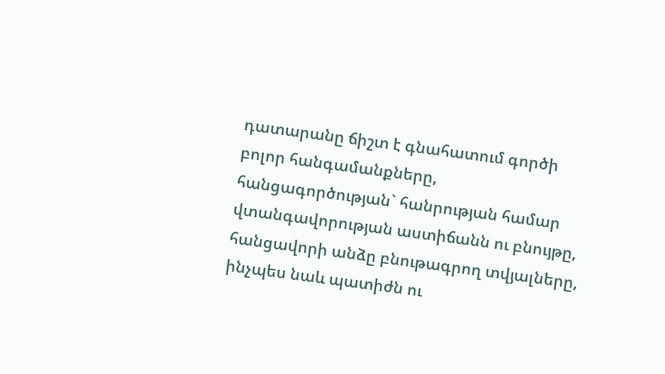դատարանը ճիշտ է գնահատում գործի բոլոր հանգամանքները, հանցագործության` հանրության համար վտանգավորության աստիճանն ու բնույթը, հանցավորի անձը բնութագրող տվյալները, ինչպես նաև պատիժն ու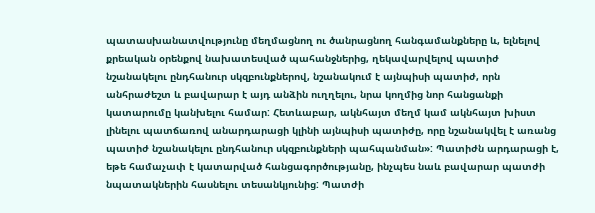պատասխանատվությունը մեղմացնող ու ծանրացնող հանգամանքները և, ելնելով քրեական օրենքով նախատեսված պահանջներից, ղեկավարվելով պատիժ նշանակելու ընդհանուր սկզբունքներով, նշանակում է այնպիսի պատիժ, որն անհրաժեշտ և բավարար է այդ անձին ուղղելու, նրա կողմից նոր հանցանքի կատարումը կանխելու համար: Հետևաբար, ակնհայտ մեղմ կամ ակնհայտ խիստ լինելու պատճառով անարդարացի կլինի այնպիսի պատիժը, որը նշանակվել է առանց պատիժ նշանակելու ընդհանուր սկզբունքների պահպանման»: Պատիժն արդարացի է, եթե համաչափ է կատարված հանցագործությանը, ինչպես նաև բավարար պատժի նպատակներին հասնելու տեսանկյունից: Պատժի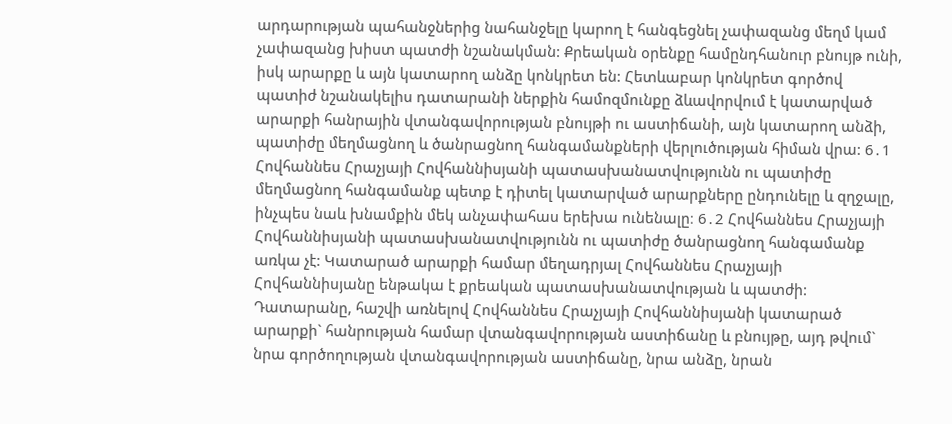արդարության պահանջներից նահանջելը կարող է հանգեցնել չափազանց մեղմ կամ չափազանց խիստ պատժի նշանակման: Քրեական օրենքը համընդհանուր բնույթ ունի, իսկ արարքը և այն կատարող անձը կոնկրետ են: Հետևաբար կոնկրետ գործով պատիժ նշանակելիս դատարանի ներքին համոզմունքը ձևավորվում է կատարված արարքի հանրային վտանգավորության բնույթի ու աստիճանի, այն կատարող անձի, պատիժը մեղմացնող և ծանրացնող հանգամանքների վերլուծության հիման վրա: 6․1 Հովհաննես Հրաչյայի Հովհաննիսյանի պատասխանատվությունն ու պատիժը մեղմացնող հանգամանք պետք է դիտել կատարված արարքները ընդունելը և զղջալը, ինչպես նաև խնամքին մեկ անչափահաս երեխա ունենալը։ 6․2 Հովհաննես Հրաչյայի Հովհաննիսյանի պատասխանատվությունն ու պատիժը ծանրացնող հանգամանք առկա չէ: Կատարած արարքի համար մեղադրյալ Հովհաննես Հրաչյայի Հովհաննիսյանը ենթակա է քրեական պատասխանատվության և պատժի: Դատարանը, հաշվի առնելով Հովհաննես Հրաչյայի Հովհաննիսյանի կատարած արարքի` հանրության համար վտանգավորության աստիճանը և բնույթը, այդ թվում` նրա գործողության վտանգավորության աստիճանը, նրա անձը, նրան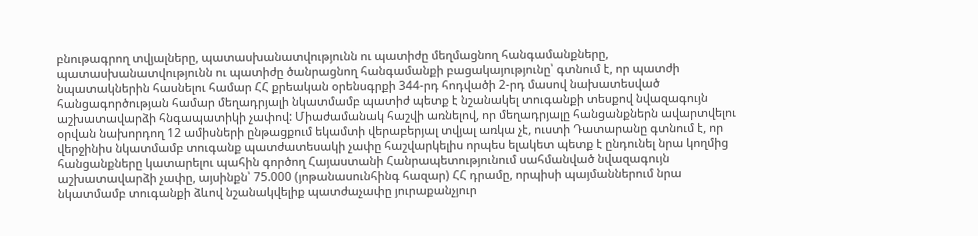բնութագրող տվյալները, պատասխանատվությունն ու պատիժը մեղմացնող հանգամանքները, պատասխանատվությունն ու պատիժը ծանրացնող հանգամանքի բացակայությունը՝ գտնում է, որ պատժի նպատակներին հասնելու համար ՀՀ քրեական օրենսգրքի 344-րդ հոդվածի 2-րդ մասով նախատեսված հանցագործության համար մեղադրյալի նկատմամբ պատիժ պետք է նշանակել տուգանքի տեսքով նվազագույն աշխատավարձի հնգապատիկի չափով: Միաժամանակ հաշվի առնելով, որ մեղադրյալը հանցանքներն ավարտվելու օրվան նախորդող 12 ամիսների ընթացքում եկամտի վերաբերյալ տվյալ առկա չէ, ուստի Դատարանը գտնում է, որ վերջինիս նկատմամբ տուգանք պատժատեսակի չափը հաշվարկելիս որպես ելակետ պետք է ընդունել նրա կողմից հանցանքները կատարելու պահին գործող Հայաստանի Հանրապետությունում սահմանված նվազագույն աշխատավարձի չափը, այսինքն՝ 75.000 (յոթանասունհինգ հազար) ՀՀ դրամը, որպիսի պայմաններում նրա նկատմամբ տուգանքի ձևով նշանակվելիք պատժաչափը յուրաքանչյուր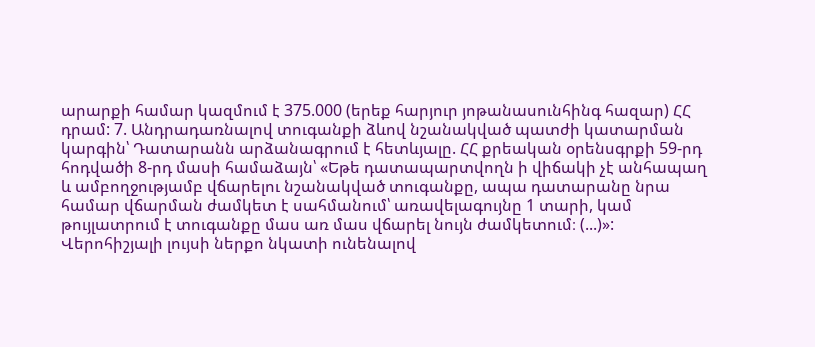արարքի համար կազմում է 375.000 (երեք հարյուր յոթանասունհինգ հազար) ՀՀ դրամ: 7. Անդրադառնալով տուգանքի ձևով նշանակված պատժի կատարման կարգին՝ Դատարանն արձանագրում է հետևյալը. ՀՀ քրեական օրենսգրքի 59-րդ հոդվածի 8-րդ մասի համաձայն՝ «Եթե դատապարտվողն ի վիճակի չէ անհապաղ և ամբողջությամբ վճարելու նշանակված տուգանքը, ապա դատարանը նրա համար վճարման ժամկետ է սահմանում՝ առավելագույնը 1 տարի, կամ թույլատրում է տուգանքը մաս առ մաս վճարել նույն ժամկետում։ (...)»: Վերոհիշյալի լույսի ներքո նկատի ունենալով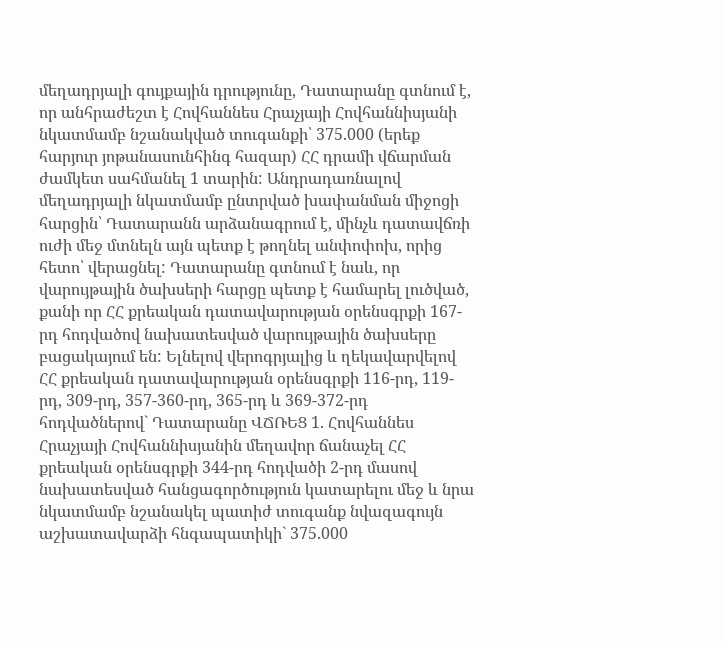մեղադրյալի գույքային դրությունը, Դատարանը գտնում է, որ անհրաժեշտ է Հովհաննես Հրաչյայի Հովհաննիսյանի նկատմամբ նշանակված տուգանքի՝ 375.000 (երեք հարյուր յոթանասունհինգ հազար) ՀՀ դրամի վճարման ժամկետ սահմանել 1 տարին: Անդրադառնալով մեղադրյալի նկատմամբ ընտրված խափանման միջոցի հարցին՝ Դատարանն արձանագրում է, մինչև դատավճռի ուժի մեջ մտնելն այն պետք է թողնել անփոփոխ, որից հետո՝ վերացնել: Դատարանը գտնում է նաև, որ վարույթային ծախսերի հարցը պետք է համարել լուծված, քանի որ ՀՀ քրեական դատավարության օրենսգրքի 167-րդ հոդվածով նախատեսված վարույթային ծախսերը բացակայում են: Ելնելով վերոգրյալից և ղեկավարվելով ՀՀ քրեական դատավարության օրենսգրքի 116-րդ, 119-րդ, 309-րդ, 357-360-րդ, 365-րդ և 369-372-րդ հոդվածներով` Դատարանը ՎՃՌԵՑ 1. Հովհաննես Հրաչյայի Հովհաննիսյանին մեղավոր ճանաչել ՀՀ քրեական օրենսգրքի 344-րդ հոդվածի 2-րդ մասով նախատեսված հանցագործություն կատարելու մեջ և նրա նկատմամբ նշանակել պատիժ տուգանք նվազագույն աշխատավարձի հնգապատիկի` 375.000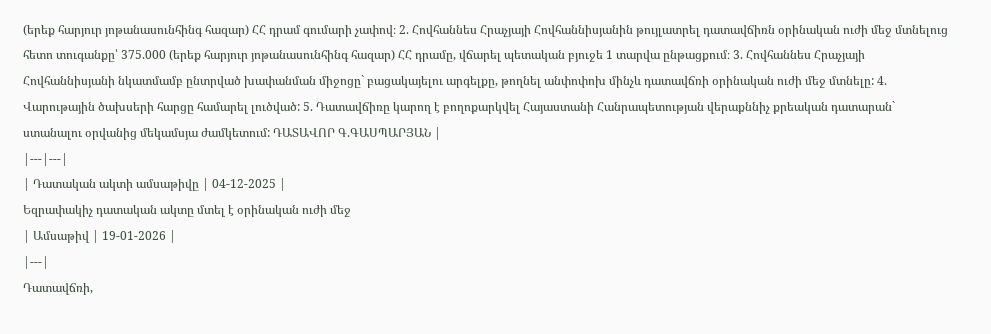(երեք հարյուր յոթանասունհինգ հազար) ՀՀ դրամ գումարի չափով։ 2. Հովհաննես Հրաչյայի Հովհաննիսյանին թույլատրել դատավճիռն օրինական ուժի մեջ մտնելուց հետո տուգանքը՝ 375.000 (երեք հարյուր յոթանասունհինգ հազար) ՀՀ դրամը, վճարել պետական բյուջե 1 տարվա ընթացքում։ 3. Հովհաննես Հրաչյայի Հովհաննիսյանի նկատմամբ ընտրված խափանման միջոցը` բացակայելու արգելքը, թողնել անփոփոխ մինչև դատավճռի օրինական ուժի մեջ մտնելը: 4. Վարութային ծախսերի հարցը համարել լուծված: 5. Դատավճիռը կարող է բողոքարկվել Հայաստանի Հանրապետության վերաքննիչ քրեական դատարան` ստանալու օրվանից մեկամսյա ժամկետում: ԴԱՏԱՎՈՐ Գ.ԳԱՍՊԱՐՅԱՆ |
|---|---|
| Դատական ակտի ամսաթիվը | 04-12-2025 |
Եզրափակիչ դատական ակտը մտել է օրինական ուժի մեջ
| Ամսաթիվ | 19-01-2026 |
|---|
Դատավճռի,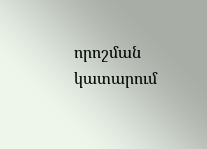որոշման կատարում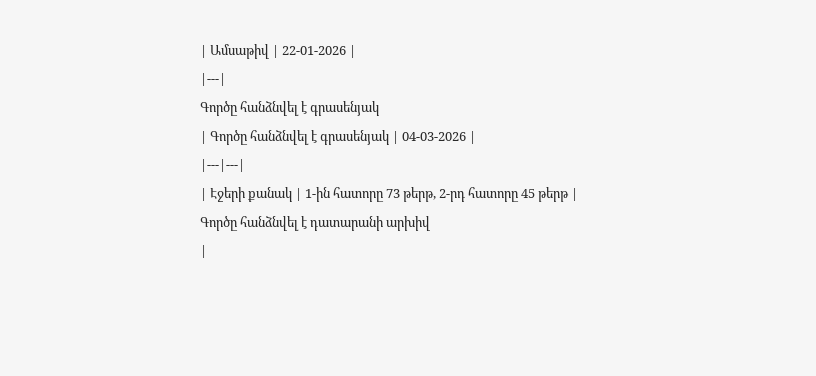| Ամսաթիվ | 22-01-2026 |
|---|
Գործը հանձնվել է գրասենյակ
| Գործը հանձնվել է գրասենյակ | 04-03-2026 |
|---|---|
| Էջերի քանակ | 1-ին հատորը 73 թերթ, 2-րդ հատորը 45 թերթ |
Գործը հանձնվել է դատարանի արխիվ
|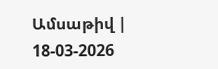Ամսաթիվ | 18-03-2026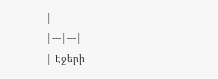|
|---|---|
| Էջերի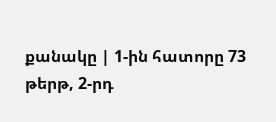քանակը | 1-ին հատորը 73 թերթ, 2-րդ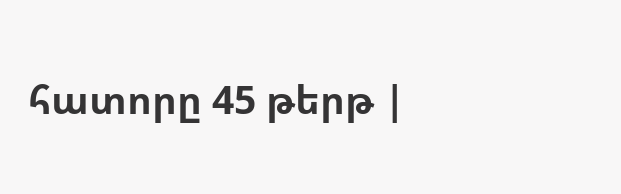հատորը 45 թերթ |